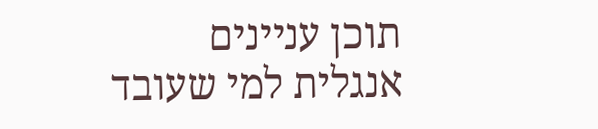תוכן עניינים
אנגלית למי שעובד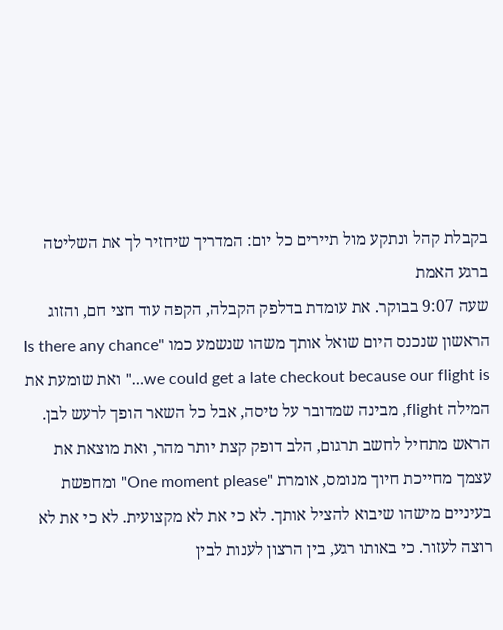בקבלת קהל ונתקע מול תיירים כל יום: המדריך שיחזיר לך את השליטה ברגע האמת
שעה 9:07 בבוקר. את עומדת בדלפק הקבלה, הקפה עוד חצי חם, והזוג הראשון שנכנס היום שואל אותך משהו שנשמע כמו "Is there any chance we could get a late checkout because our flight is…" ואת שומעת את המילה flight, מבינה שמדובר על טיסה, אבל כל השאר הופך לרעש לבן. הראש מתחיל לחשב תרגום, הלב דופק קצת יותר מהר, ואת מוצאת את עצמך מחייכת חיוך מנומס, אומרת "One moment please" ומחפשת בעיניים מישהו שיבוא להציל אותך. לא כי את לא מקצועית. לא כי את לא רוצה לעזור. כי באותו רגע, בין הרצון לענות לבין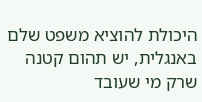היכולת להוציא משפט שלם באנגלית, יש תהום קטנה שרק מי שעובד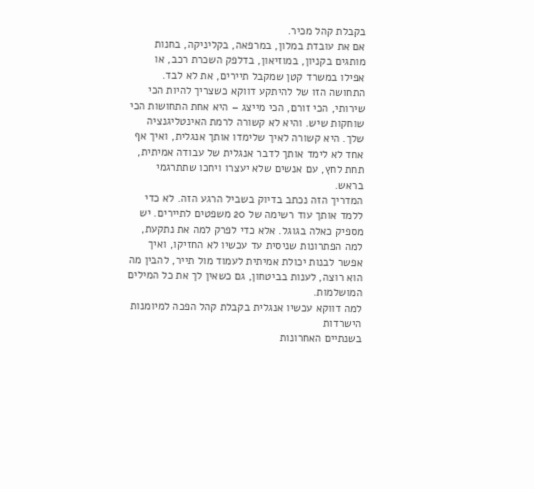בקבלת קהל מכיר.
אם את עובדת במלון, במרפאה, בקליניקה, בחנות מותגים בקניון, במוזיאון, בדלפק השכרת רכב, או אפילו במשרד קטן שמקבל תיירים, את לא לבד. התחושה הזו של להיתקע דווקא כשצריך להיות הכי שירותי, הכי זורם, הכי מייצג – היא אחת התחושות הכי שוחקות שיש. והיא לא קשורה לרמת האינטליגנציה שלך. היא קשורה לאיך שלימדו אותך אנגלית, ואיך אף אחד לא לימד אותך לדבר אנגלית של עבודה אמיתית, תחת לחץ, עם אנשים שלא יעצרו ויחכו שתתרגמי בראש.
המדריך הזה נכתב בדיוק בשביל הרגע הזה. לא כדי ללמד אותך עוד רשימה של 20 משפטים לתיירים. יש מספיק כאלה בגוגל. אלא כדי לפרק למה את נתקעת, למה הפתרונות שניסית עד עכשיו לא החזיקו, ואיך אפשר לבנות יכולת אמיתית לעמוד מול תייר, להבין מה הוא רוצה, לענות בביטחון, גם כשאין לך את כל המילים המושלמות.
למה דווקא עכשיו אנגלית בקבלת קהל הפכה למיומנות הישרדות
בשנתיים האחרונות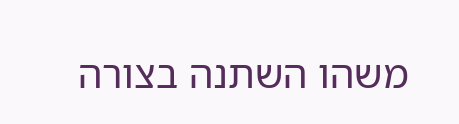משהו השתנה בצורה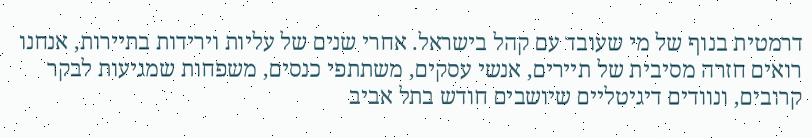דרמטית בנוף של מי שעובד עם קהל בישראל. אחרי שנים של עליות וירידות בתיירות, אנחנו רואים חזרה מסיבית של תיירים, אנשי עסקים, משתתפי כנסים, משפחות שמגיעות לבקר קרובים, ונוודים דיגיטליים שיושבים חודש בתל אביב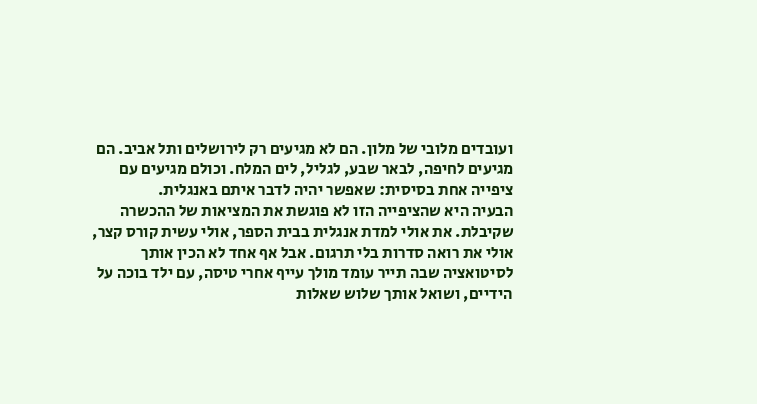ועובדים מלובי של מלון. הם לא מגיעים רק לירושלים ותל אביב. הם מגיעים לחיפה, לבאר שבע, לגליל, לים המלח. וכולם מגיעים עם ציפייה אחת בסיסית: שאפשר יהיה לדבר איתם באנגלית.
הבעיה היא שהציפייה הזו לא פוגשת את המציאות של ההכשרה שקיבלת. את אולי למדת אנגלית בבית הספר, אולי עשית קורס קצר, אולי את רואה סדרות בלי תרגום. אבל אף אחד לא הכין אותך לסיטואציה שבה תייר עומד מולך עייף אחרי טיסה, עם ילד בוכה על הידיים, ושואל אותך שלוש שאלות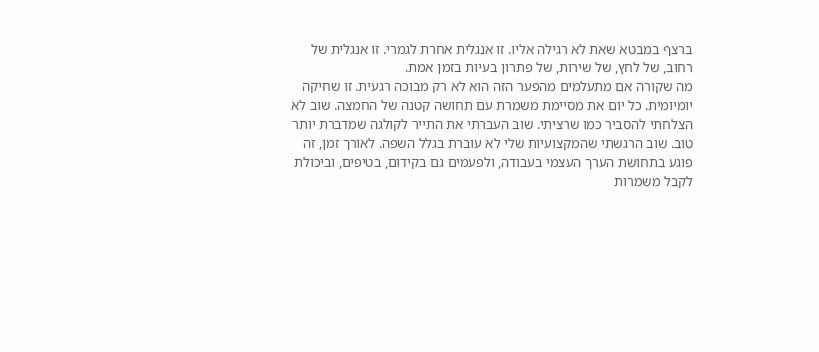ברצף במבטא שאת לא רגילה אליו. זו אנגלית אחרת לגמרי. זו אנגלית של רחוב, של לחץ, של שירות, של פתרון בעיות בזמן אמת.
מה שקורה אם מתעלמים מהפער הזה הוא לא רק מבוכה רגעית. זו שחיקה יומיומית. כל יום את מסיימת משמרת עם תחושה קטנה של החמצה. שוב לא הצלחתי להסביר כמו שרציתי. שוב העברתי את התייר לקולגה שמדברת יותר טוב. שוב הרגשתי שהמקצועיות שלי לא עוברת בגלל השפה. לאורך זמן, זה פוגע בתחושת הערך העצמי בעבודה, ולפעמים גם בקידום, בטיפים, וביכולת לקבל משמרות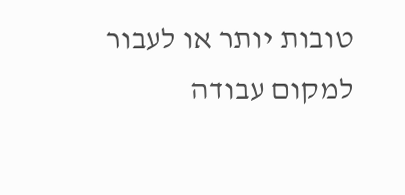טובות יותר או לעבור למקום עבודה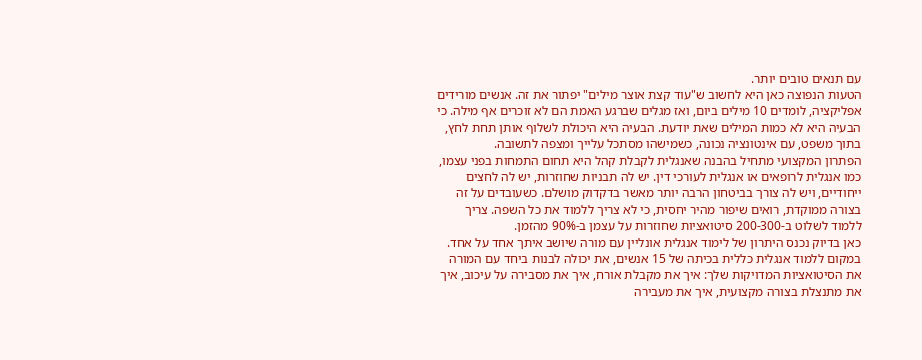עם תנאים טובים יותר.
הטעות הנפוצה כאן היא לחשוב ש"עוד קצת אוצר מילים" יפתור את זה. אנשים מורידים אפליקציה, לומדים 10 מילים ביום, ואז מגלים שברגע האמת הם לא זוכרים אף מילה. כי הבעיה היא לא כמות המילים שאת יודעת. הבעיה היא היכולת לשלוף אותן תחת לחץ, בתוך משפט, עם אינטונציה נכונה, כשמישהו מסתכל עלייך ומצפה לתשובה.
הפתרון המקצועי מתחיל בהבנה שאנגלית לקבלת קהל היא תחום התמחות בפני עצמו, כמו אנגלית לרופאים או אנגלית לעורכי דין. יש לה תבניות שחוזרות, יש לה לחצים ייחודיים, ויש לה צורך בביטחון הרבה יותר מאשר בדקדוק מושלם. כשעובדים על זה בצורה ממוקדת, רואים שיפור מהיר יחסית, כי לא צריך ללמוד את כל השפה. צריך ללמוד לשלוט ב-200-300 סיטואציות שחוזרות על עצמן ב-90% מהזמן.
כאן בדיוק נכנס היתרון של לימוד אנגלית אונליין עם מורה שיושב איתך אחד על אחד. במקום ללמוד אנגלית כללית בכיתה של 15 אנשים, את יכולה לבנות ביחד עם המורה את הסיטואציות המדויקות שלך: איך את מקבלת אורח, איך את מסבירה על עיכוב, איך את מתנצלת בצורה מקצועית, איך את מעבירה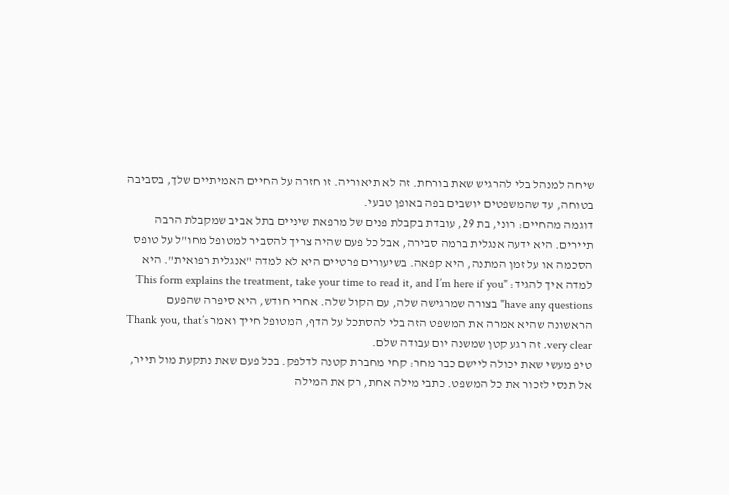שיחה למנהל בלי להרגיש שאת בורחת. זה לא תיאוריה. זו חזרה על החיים האמיתיים שלך, בסביבה בטוחה, עד שהמשפטים יושבים בפה באופן טבעי.
דוגמה מהחיים: רוני, בת 29, עובדת בקבלת פנים של מרפאת שיניים בתל אביב שמקבלת הרבה תיירים. היא ידעה אנגלית ברמה סבירה, אבל כל פעם שהיה צריך להסביר למטופל מחו"ל על טופס הסכמה או על זמן המתנה, היא קפאה. בשיעורים פרטיים היא לא למדה "אנגלית רפואית". היא למדה איך להגיד: "This form explains the treatment, take your time to read it, and I’m here if you have any questions" בצורה שמרגישה שלה, עם הקול שלה. אחרי חודש, היא סיפרה שהפעם הראשונה שהיא אמרה את המשפט הזה בלי להסתכל על הדף, המטופל חייך ואמר Thank you, that’s very clear. זה רגע קטן שמשנה יום עבודה שלם.
טיפ מעשי שאת יכולה ליישם כבר מחר: קחי מחברת קטנה לדלפק. בכל פעם שאת נתקעת מול תייר, אל תנסי לזכור את כל המשפט. כתבי מילה אחת, רק את המילה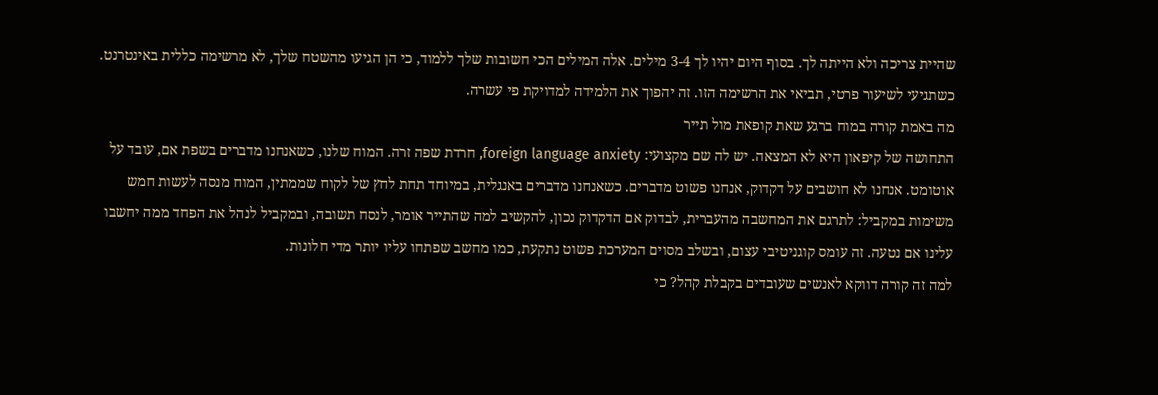שהיית צריכה ולא הייתה לך. בסוף היום יהיו לך 3-4 מילים. אלה המילים הכי חשובות שלך ללמוד, כי הן הגיעו מהשטח שלך, לא מרשימה כללית באינטרנט. כשתגיעי לשיעור פרטי, תביאי את הרשימה הזו. זה יהפוך את הלמידה למדויקת פי עשרה.
מה באמת קורה במוח ברגע שאת קופאת מול תייר
התחושה של קיפאון היא לא המצאה. יש לה שם מקצועי: foreign language anxiety, חרדת שפה זרה. המוח שלנו, כשאנחנו מדברים בשפת אם, עובד על אוטומט. אנחנו לא חושבים על דקדוק, אנחנו פשוט מדברים. כשאנחנו מדברים באנגלית, במיוחד תחת לחץ של לקוח שממתין, המוח מנסה לעשות חמש משימות במקביל: לתרגם את המחשבה מהעברית, לבדוק אם הדקדוק נכון, להקשיב למה שהתייר אומר, לנסח תשובה, ובמקביל לנהל את הפחד ממה יחשבו עלינו אם נטעה. זה עומס קוגניטיבי עצום, ובשלב מסוים המערכת פשוט נתקעת, כמו מחשב שפתחו עליו יותר מדי חלונות.
למה זה קורה דווקא לאנשים שעובדים בקבלת קהל? כי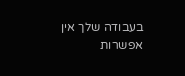בעבודה שלך אין אפשרות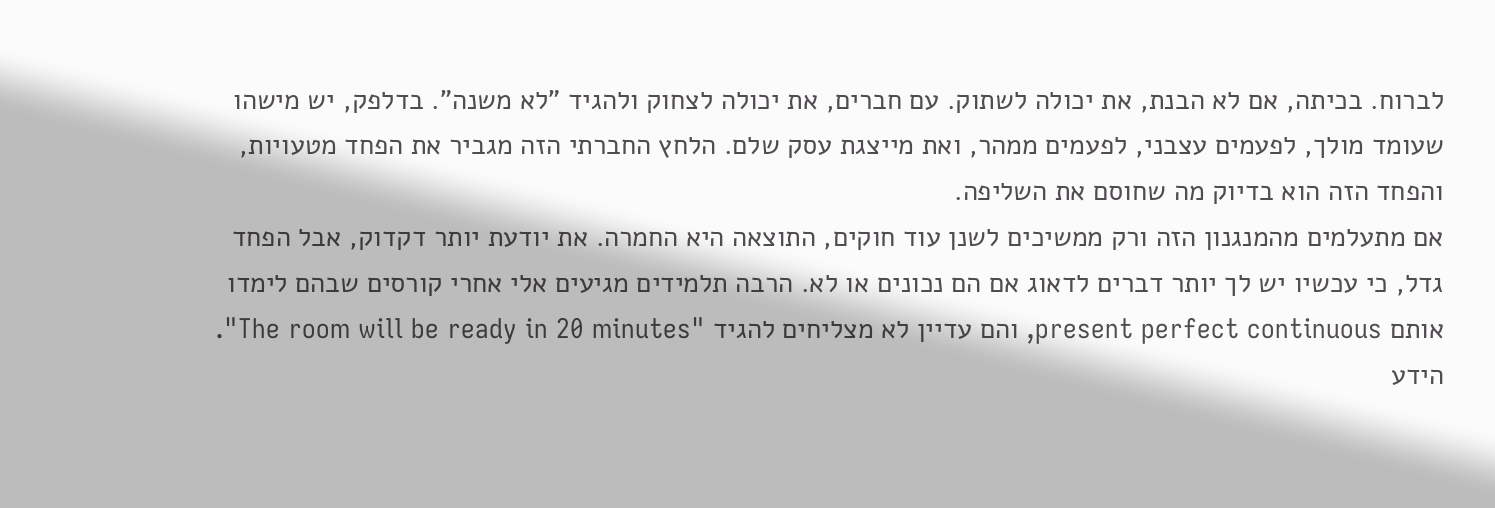לברוח. בכיתה, אם לא הבנת, את יכולה לשתוק. עם חברים, את יכולה לצחוק ולהגיד "לא משנה". בדלפק, יש מישהו שעומד מולך, לפעמים עצבני, לפעמים ממהר, ואת מייצגת עסק שלם. הלחץ החברתי הזה מגביר את הפחד מטעויות, והפחד הזה הוא בדיוק מה שחוסם את השליפה.
אם מתעלמים מהמנגנון הזה ורק ממשיכים לשנן עוד חוקים, התוצאה היא החמרה. את יודעת יותר דקדוק, אבל הפחד גדל, כי עכשיו יש לך יותר דברים לדאוג אם הם נכונים או לא. הרבה תלמידים מגיעים אלי אחרי קורסים שבהם לימדו אותם present perfect continuous, והם עדיין לא מצליחים להגיד "The room will be ready in 20 minutes". הידע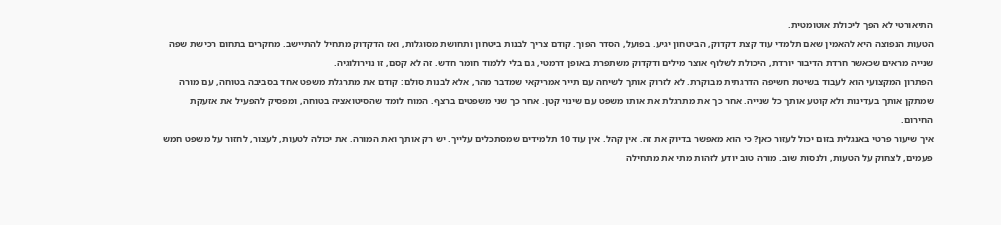התיאורטי לא הפך ליכולת אוטומטית.
הטעות הנפוצה היא להאמין שאם תלמדי עוד קצת דקדוק, הביטחון יגיע. בפועל, הסדר הפוך. קודם צריך לבנות ביטחון ותחושת מסוגלות, ואז הדקדוק מתחיל להתיישב. מחקרים בתחום רכישת שפה שנייה מראים שכאשר חרדת הדיבור יורדת, היכולת לשלוף אוצר מילים ודקדוק משתפרת באופן דרמטי, גם בלי ללמוד חומר חדש. זה לא קסם, זו נוירולוגיה.
הפתרון המקצועי הוא לעבוד בשיטת חשיפה הדרגתית מבוקרת. לא לזרוק אותך לשיחה עם תייר אמריקאי שמדבר מהר, אלא לבנות סולם: קודם את מתרגלת משפט אחד בסביבה בטוחה, עם מורה שמתקן אותך בעדינות ולא קוטע אותך כל שנייה. אחר כך את מתרגלת את אותו משפט עם שינוי קטן. אחר כך שני משפטים ברצף. המוח לומד שהסיטואציה בטוחה, ומפסיק להפעיל את אזעקת החירום.
איך שיעור פרטי באנגלית בזום יכול לעזור כאן? כי הוא מאפשר בדיוק את זה. אין קהל. אין עוד 10 תלמידים שמסתכלים עלייך. יש רק אותך ואת המורה. את יכולה לטעות, לעצור, לחזור על משפט חמש פעמים, לצחוק על הטעות, ולנסות שוב. מורה טוב יודע לזהות מתי את מתחילה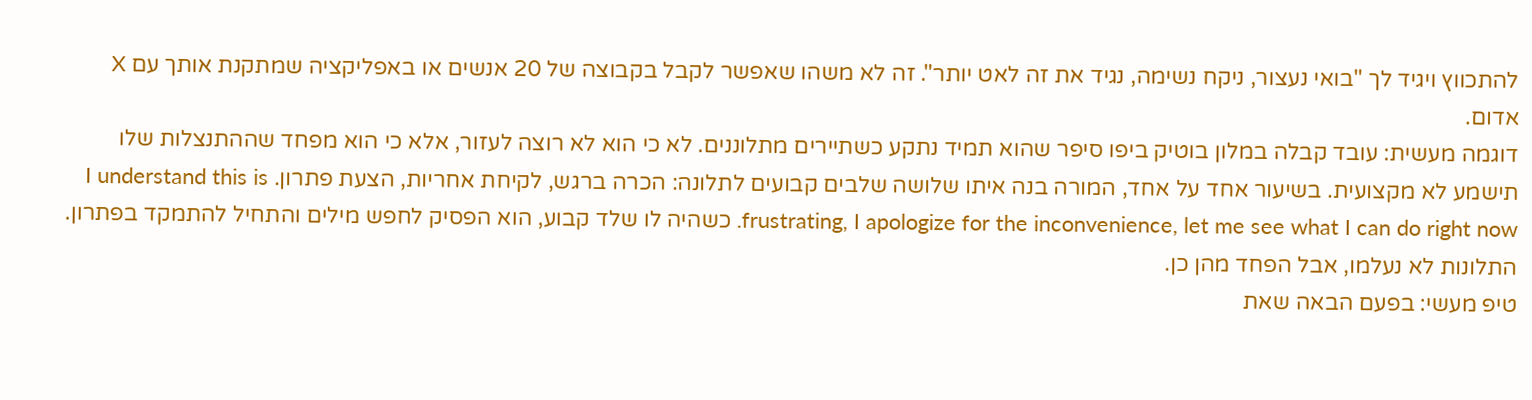להתכווץ ויגיד לך "בואי נעצור, ניקח נשימה, נגיד את זה לאט יותר". זה לא משהו שאפשר לקבל בקבוצה של 20 אנשים או באפליקציה שמתקנת אותך עם X אדום.
דוגמה מעשית: עובד קבלה במלון בוטיק ביפו סיפר שהוא תמיד נתקע כשתיירים מתלוננים. לא כי הוא לא רוצה לעזור, אלא כי הוא מפחד שההתנצלות שלו תישמע לא מקצועית. בשיעור אחד על אחד, המורה בנה איתו שלושה שלבים קבועים לתלונה: הכרה ברגש, לקיחת אחריות, הצעת פתרון. I understand this is frustrating, I apologize for the inconvenience, let me see what I can do right now. כשהיה לו שלד קבוע, הוא הפסיק לחפש מילים והתחיל להתמקד בפתרון. התלונות לא נעלמו, אבל הפחד מהן כן.
טיפ מעשי: בפעם הבאה שאת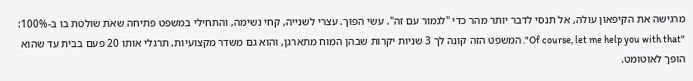מרגישה את הקיפאון עולה, אל תנסי לדבר יותר מהר כדי "לגמור עם זה". עשי הפוך. עצרי לשנייה, קחי נשימה, והתחילי במשפט פתיחה שאת שולטת בו ב-100%: "Of course, let me help you with that". המשפט הזה קונה לך 3 שניות יקרות שבהן המוח מתארגן, והוא גם משדר מקצועיות. תרגלי אותו 20 פעם בבית עד שהוא הופך לאוטומט.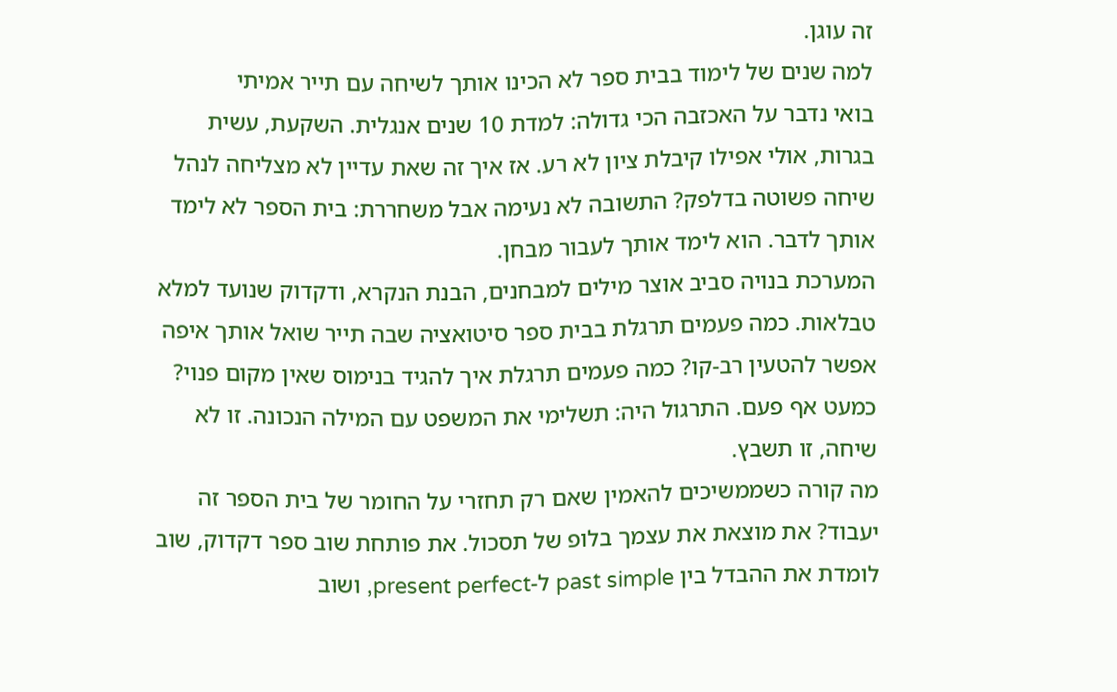זה עוגן.
למה שנים של לימוד בבית ספר לא הכינו אותך לשיחה עם תייר אמיתי
בואי נדבר על האכזבה הכי גדולה: למדת 10 שנים אנגלית. השקעת, עשית בגרות, אולי אפילו קיבלת ציון לא רע. אז איך זה שאת עדיין לא מצליחה לנהל שיחה פשוטה בדלפק? התשובה לא נעימה אבל משחררת: בית הספר לא לימד אותך לדבר. הוא לימד אותך לעבור מבחן.
המערכת בנויה סביב אוצר מילים למבחנים, הבנת הנקרא, ודקדוק שנועד למלא טבלאות. כמה פעמים תרגלת בבית ספר סיטואציה שבה תייר שואל אותך איפה אפשר להטעין רב-קו? כמה פעמים תרגלת איך להגיד בנימוס שאין מקום פנוי? כמעט אף פעם. התרגול היה: תשלימי את המשפט עם המילה הנכונה. זו לא שיחה, זו תשבץ.
מה קורה כשממשיכים להאמין שאם רק תחזרי על החומר של בית הספר זה יעבוד? את מוצאת את עצמך בלופ של תסכול. את פותחת שוב ספר דקדוק, שוב לומדת את ההבדל בין past simple ל-present perfect, ושוב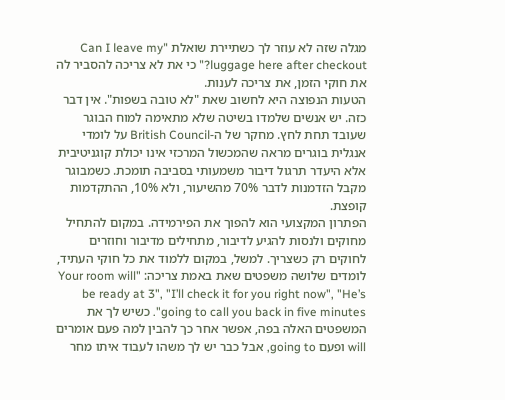מגלה שזה לא עוזר לך כשתיירת שואלת "Can I leave my luggage here after checkout?" כי את לא צריכה להסביר לה את חוקי הזמן, את צריכה לענות.
הטעות הנפוצה היא לחשוב שאת "לא טובה בשפות". אין דבר כזה. יש אנשים שלמדו בשיטה שלא מתאימה למוח הבוגר שעובד תחת לחץ. מחקר של ה-British Council על לומדי אנגלית בוגרים מראה שהמכשול המרכזי אינו יכולת קוגניטיבית אלא היעדר תרגול דיבור משמעותי בסביבה תומכת. כשמבוגר מקבל הזדמנות לדבר 70% מהשיעור, ולא 10%, ההתקדמות קופצת.
הפתרון המקצועי הוא להפוך את הפירמידה. במקום להתחיל מחוקים ולנסות להגיע לדיבור, מתחילים מדיבור וחוזרים לחוקים רק כשצריך. למשל, במקום ללמוד את כל חוקי העתיד, לומדים שלושה משפטים שאת באמת צריכה: "Your room will be ready at 3", "I’ll check it for you right now", "He’s going to call you back in five minutes". כשיש לך את המשפטים האלה בפה, אפשר אחר כך להבין למה פעם אומרים will ופעם going to, אבל כבר יש לך משהו לעבוד איתו מחר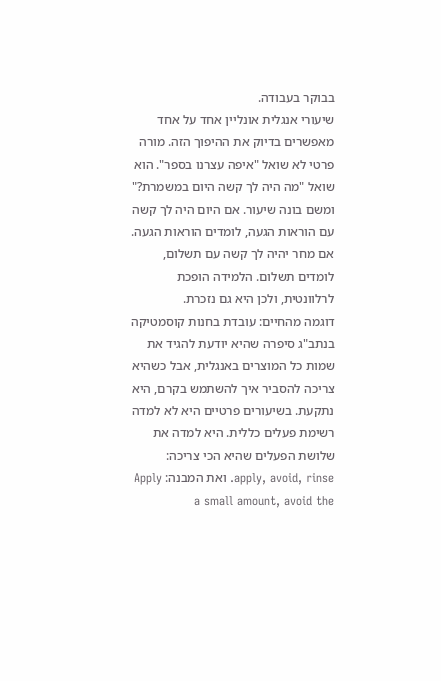בבוקר בעבודה.
שיעורי אנגלית אונליין אחד על אחד מאפשרים בדיוק את ההיפוך הזה. מורה פרטי לא שואל "איפה עצרנו בספר". הוא שואל "מה היה לך קשה היום במשמרת?" ומשם בונה שיעור. אם היום היה לך קשה עם הוראות הגעה, לומדים הוראות הגעה. אם מחר יהיה לך קשה עם תשלום, לומדים תשלום. הלמידה הופכת לרלוונטית, ולכן היא גם נזכרת.
דוגמה מהחיים: עובדת בחנות קוסמטיקה בנתב"ג סיפרה שהיא יודעת להגיד את שמות כל המוצרים באנגלית, אבל כשהיא צריכה להסביר איך להשתמש בקרם, היא נתקעת. בשיעורים פרטיים היא לא למדה רשימת פעלים כללית. היא למדה את שלושת הפעלים שהיא הכי צריכה: apply, avoid, rinse. ואת המבנה: Apply a small amount, avoid the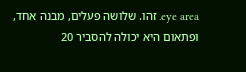eye area. זהו. שלושה פעלים, מבנה אחד, ופתאום היא יכולה להסביר 20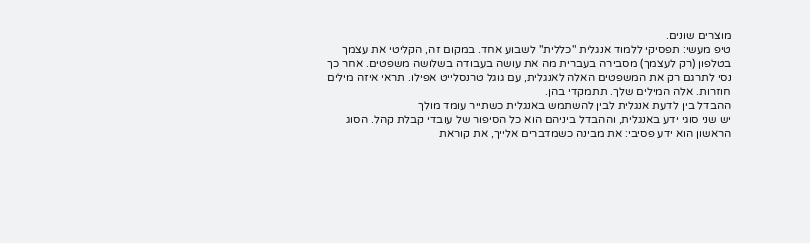מוצרים שונים.
טיפ מעשי: תפסיקי ללמוד אנגלית "כללית" לשבוע אחד. במקום זה, הקליטי את עצמך בטלפון (רק לעצמך) מסבירה בעברית מה את עושה בעבודה בשלושה משפטים. אחר כך נסי לתרגם רק את המשפטים האלה לאנגלית, עם גוגל טרנסלייט אפילו. תראי איזה מילים חוזרות. אלה המילים שלך. תתמקדי בהן.
ההבדל בין לדעת אנגלית לבין להשתמש באנגלית כשתייר עומד מולך
יש שני סוגי ידע באנגלית, וההבדל ביניהם הוא כל הסיפור של עובדי קבלת קהל. הסוג הראשון הוא ידע פסיבי: את מבינה כשמדברים אלייך, את קוראת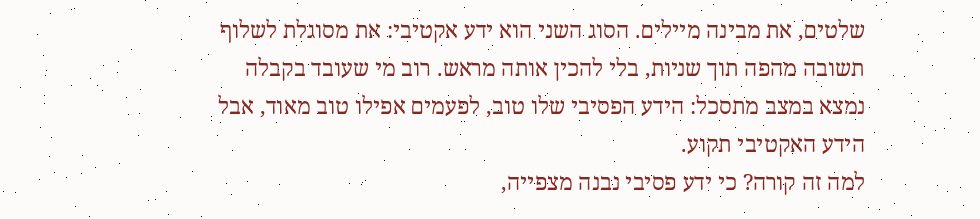שלטים, את מבינה מיילים. הסוג השני הוא ידע אקטיבי: את מסוגלת לשלוף תשובה מהפה תוך שניות, בלי להכין אותה מראש. רוב מי שעובד בקבלה נמצא במצב מתסכל: הידע הפסיבי שלו טוב, לפעמים אפילו טוב מאוד, אבל הידע האקטיבי תקוע.
למה זה קורה? כי ידע פסיבי נבנה מצפייה,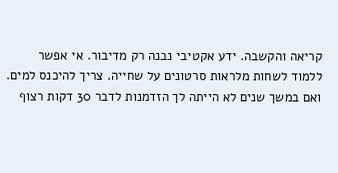קריאה והקשבה. ידע אקטיבי נבנה רק מדיבור. אי אפשר ללמוד לשחות מלראות סרטונים על שחייה. צריך להיכנס למים. ואם במשך שנים לא הייתה לך הזדמנות לדבר 30 דקות רצוף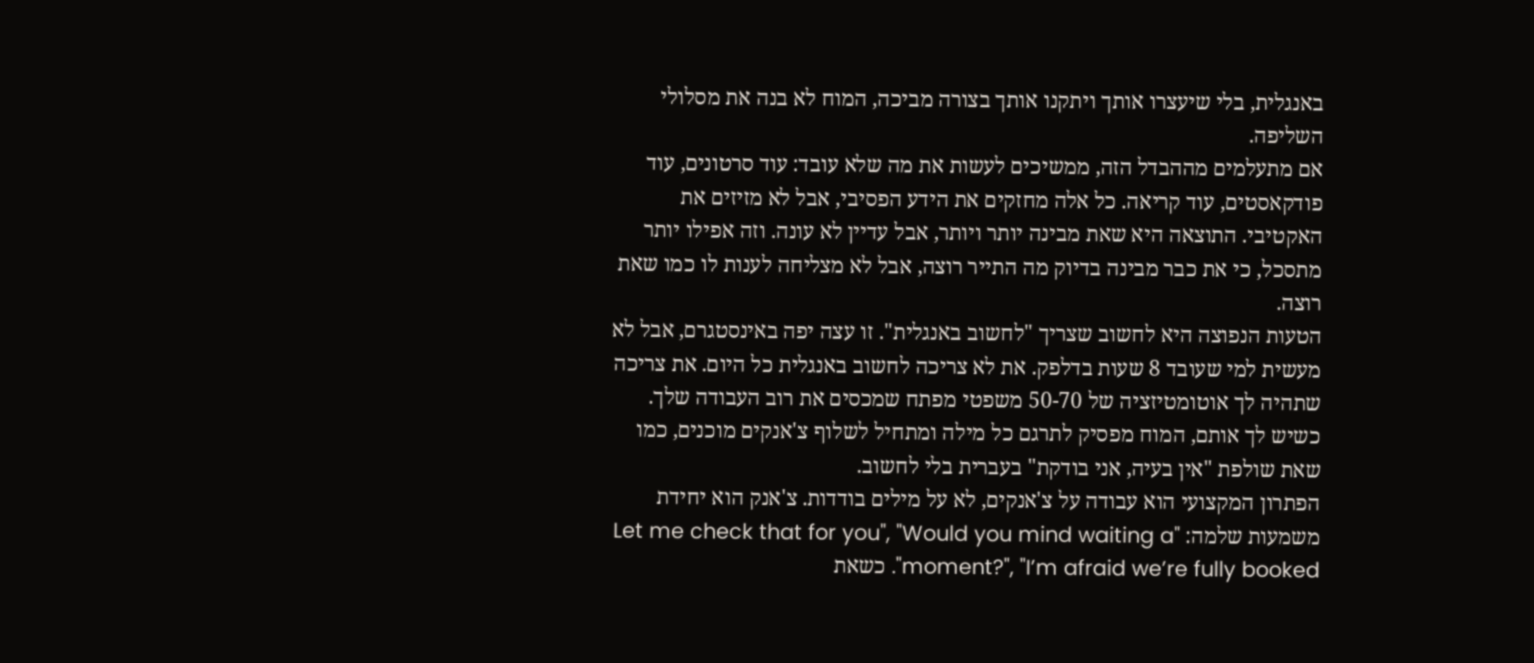באנגלית, בלי שיעצרו אותך ויתקנו אותך בצורה מביכה, המוח לא בנה את מסלולי השליפה.
אם מתעלמים מההבדל הזה, ממשיכים לעשות את מה שלא עובד: עוד סרטונים, עוד פודקאסטים, עוד קריאה. כל אלה מחזקים את הידע הפסיבי, אבל לא מזיזים את האקטיבי. התוצאה היא שאת מבינה יותר ויותר, אבל עדיין לא עונה. וזה אפילו יותר מתסכל, כי את כבר מבינה בדיוק מה התייר רוצה, אבל לא מצליחה לענות לו כמו שאת רוצה.
הטעות הנפוצה היא לחשוב שצריך "לחשוב באנגלית". זו עצה יפה באינסטגרם, אבל לא מעשית למי שעובד 8 שעות בדלפק. את לא צריכה לחשוב באנגלית כל היום. את צריכה שתהיה לך אוטומטיזציה של 50-70 משפטי מפתח שמכסים את רוב העבודה שלך. כשיש לך אותם, המוח מפסיק לתרגם כל מילה ומתחיל לשלוף צ'אנקים מוכנים, כמו שאת שולפת "אין בעיה, אני בודקת" בעברית בלי לחשוב.
הפתרון המקצועי הוא עבודה על צ'אנקים, לא על מילים בודדות. צ'אנק הוא יחידת משמעות שלמה: "Let me check that for you", "Would you mind waiting a moment?", "I’m afraid we’re fully booked". כשאת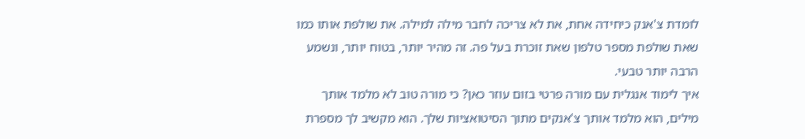לומדת צ'אנק כיחידה אחת, את לא צריכה לחבר מילה למילה. את שולפת אותו כמו שאת שולפת מספר טלפון שאת זוכרת בעל פה. זה מהיר יותר, בטוח יותר, ונשמע הרבה יותר טבעי.
איך לימוד אנגלית עם מורה פרטי בזום עוזר כאן? כי מורה טוב לא מלמד אותך מילים, הוא מלמד אותך צ'אנקים מתוך הסיטואציות שלך. הוא מקשיב לך מספרת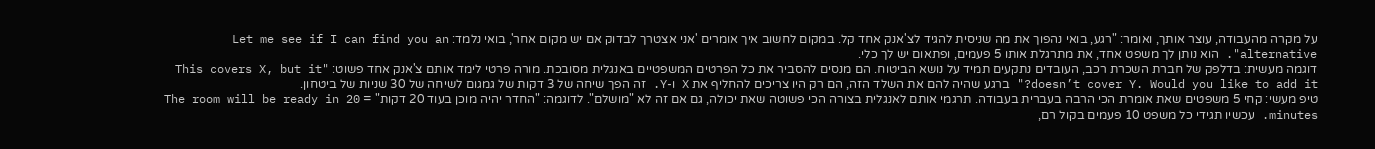על מקרה מהעבודה, עוצר אותך, ואומר: "רגע, בואי נהפוך את מה שניסית להגיד לצ'אנק אחד קל. במקום לחשוב איך אומרים 'אני אצטרך לבדוק אם יש מקום אחר', בואי נלמד: Let me see if I can find you an alternative". הוא נותן לך משפט אחד, את מתרגלת אותו 5 פעמים, ופתאום יש לך כלי.
דוגמה מעשית: בדלפק של חברת השכרת רכב, העובדים נתקעים תמיד על נושא הביטוח. הם מנסים להסביר את כל הפרטים המשפטיים באנגלית מסובכת. מורה פרטי לימד אותם צ'אנק אחד פשוט: "This covers X, but it doesn’t cover Y. Would you like to add it?" ברגע שהיה להם את השלד הזה, הם רק היו צריכים להחליף את X ו-Y. זה הפך שיחה של 3 דקות של גמגום לשיחה של 30 שניות של ביטחון.
טיפ מעשי: קחי 5 משפטים שאת אומרת הכי הרבה בעברית בעבודה. תרגמי אותם לאנגלית בצורה הכי פשוטה שאת יכולה, גם אם זה לא "מושלם". לדוגמה: "החדר יהיה מוכן בעוד 20 דקות" = The room will be ready in 20 minutes. עכשיו תגידי כל משפט 10 פעמים בקול רם,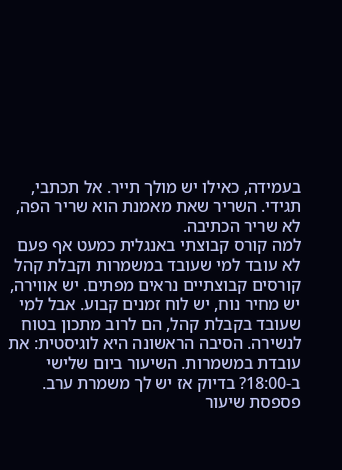בעמידה, כאילו יש מולך תייר. אל תכתבי, תגידי. השריר שאת מאמנת הוא שריר הפה, לא שריר הכתיבה.
למה קורס קבוצתי באנגלית כמעט אף פעם לא עובד למי שעובד במשמרות וקבלת קהל
קורסים קבוצתיים נראים מפתים. יש אווירה, יש מחיר נוח, יש לוח זמנים קבוע. אבל למי שעובד בקבלת קהל, הם לרוב מתכון בטוח לנשירה. הסיבה הראשונה היא לוגיסטית: את עובדת במשמרות. השיעור ביום שלישי ב-18:00? בדיוק אז יש לך משמרת ערב. פספסת שיעור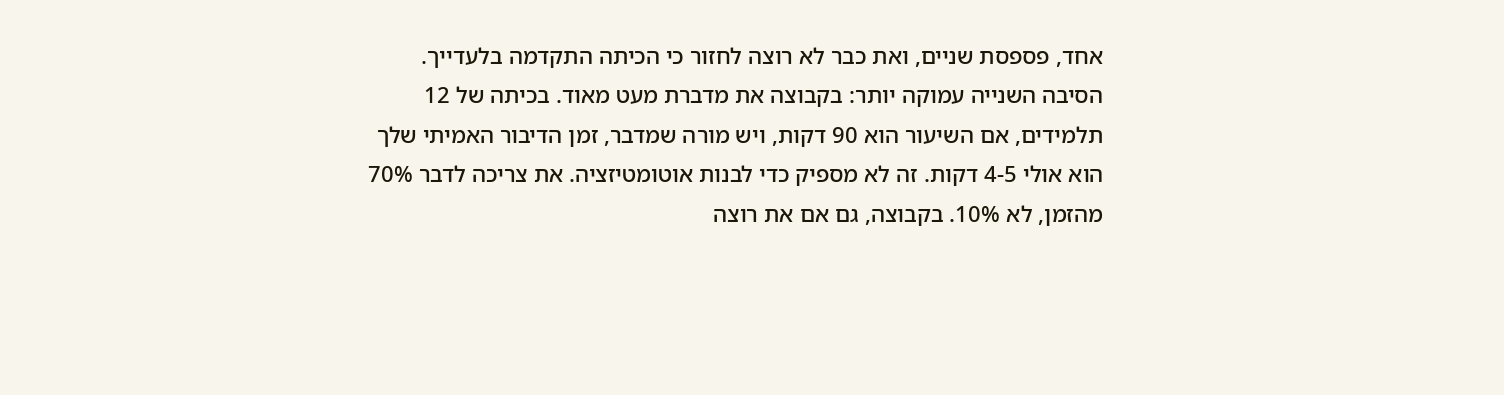אחד, פספסת שניים, ואת כבר לא רוצה לחזור כי הכיתה התקדמה בלעדייך.
הסיבה השנייה עמוקה יותר: בקבוצה את מדברת מעט מאוד. בכיתה של 12 תלמידים, אם השיעור הוא 90 דקות, ויש מורה שמדבר, זמן הדיבור האמיתי שלך הוא אולי 4-5 דקות. זה לא מספיק כדי לבנות אוטומטיזציה. את צריכה לדבר 70% מהזמן, לא 10%. בקבוצה, גם אם את רוצה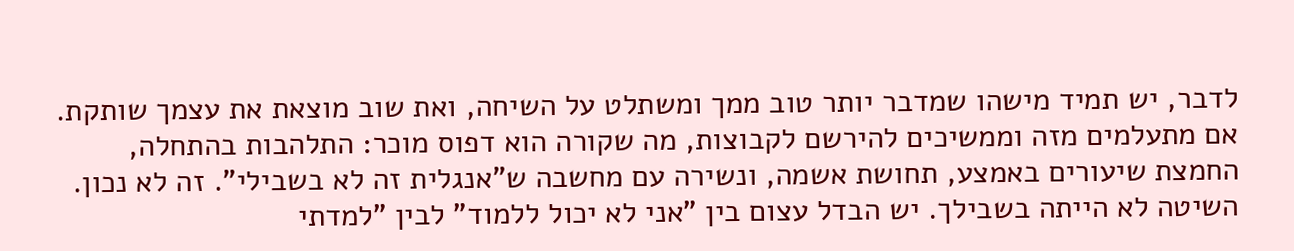לדבר, יש תמיד מישהו שמדבר יותר טוב ממך ומשתלט על השיחה, ואת שוב מוצאת את עצמך שותקת.
אם מתעלמים מזה וממשיכים להירשם לקבוצות, מה שקורה הוא דפוס מוכר: התלהבות בהתחלה, החמצת שיעורים באמצע, תחושת אשמה, ונשירה עם מחשבה ש"אנגלית זה לא בשבילי". זה לא נכון. השיטה לא הייתה בשבילך. יש הבדל עצום בין "אני לא יכול ללמוד" לבין "למדתי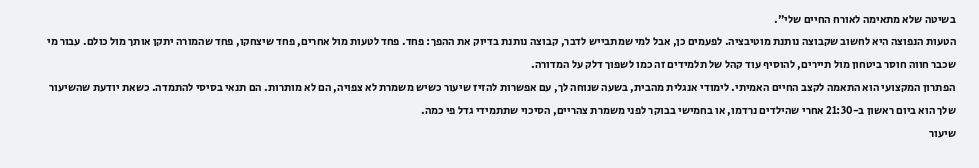בשיטה שלא מתאימה לאורח החיים שלי".
הטעות הנפוצה היא לחשוב שקבוצה נותנת מוטיבציה. לפעמים כן, אבל למי שמתבייש לדבר, קבוצה נותנת בדיוק את ההפך: פחד. פחד לטעות מול אחרים, פחד שיצחקו, פחד שהמורה יתקן אותך מול כולם. עבור מי שכבר חווה חוסר ביטחון מול תיירים, להוסיף עוד קהל של תלמידים זה כמו לשפוך דלק על המדורה.
הפתרון המקצועי הוא התאמה לקצב החיים האמיתי. לימודי אנגלית מהבית, בשעה שנוחה לך, עם אפשרות להזיז שיעור כשיש משמרת לא צפויה, הם לא מותרות. הם תנאי בסיסי להתמדה. כשאת יודעת שהשיעור שלך הוא ביום ראשון ב-21:30 אחרי שהילדים נרדמו, או בחמישי בבוקר לפני משמרת צהריים, הסיכוי שתתמידי גדל פי כמה.
שיעור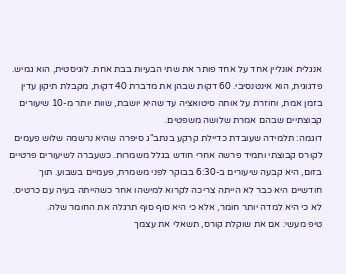אנגלית אונליין אחד על אחד פותר את שתי הבעיות בבת אחת. לוגיסטית, הוא גמיש. פדגוגית, הוא אינטנסיבי. 60 דקות שבהן את מדברת 40 דקות, מקבלת תיקון עדין בזמן אמת, וחוזרת על אותה סיטואציה עד שהיא יושבת, שוות יותר מ-10 שיעורים קבוצתיים שבהם אמרת שלושה משפטים.
דוגמה: תלמידה שעובדת כדיילת קרקע בנתב"ג סיפרה שהיא נרשמה שלוש פעמים לקורס קבוצתי ותמיד פרשה אחרי חודש בגלל משמרות. כשעברה לשיעורים פרטיים בזום, היא קבעה שיעורים ב-6:30 בבוקר לפני משמרת, פעמיים בשבוע. תוך חודשיים היא כבר לא הייתה צריכה לקרוא למישהו אחר כשהייתה בעיה עם כרטיס. לא כי היא למדה יותר חומר, אלא כי היא סוף סוף תרגלה את החומר שלה.
טיפ מעשי: אם את שוקלת קורס, תשאלי את עצמך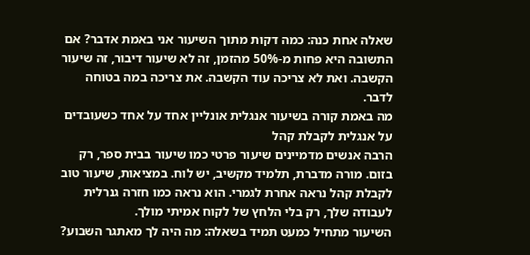שאלה אחת כנה: כמה דקות מתוך השיעור אני באמת אדבר? אם התשובה היא פחות מ-50% מהזמן, זה לא שיעור דיבור, זה שיעור הקשבה. ואת לא צריכה עוד הקשבה. את צריכה במה בטוחה לדבר.
מה באמת קורה בשיעור אנגלית אונליין אחד על אחד כשעובדים על אנגלית לקבלת קהל
הרבה אנשים מדמיינים שיעור פרטי כמו שיעור בבית ספר, רק בזום. מורה מדברת, תלמיד מקשיב, יש לוח. במציאות, שיעור טוב לקבלת קהל נראה אחרת לגמרי. הוא נראה כמו חזרה גנרלית לעבודה שלך, רק בלי הלחץ של לקוח אמיתי מולך.
השיעור מתחיל כמעט תמיד בשאלה: מה היה לך מאתגר השבוע?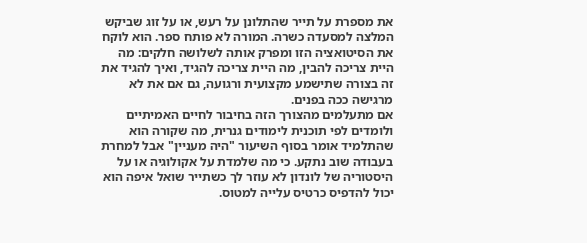את מספרת על תייר שהתלונן על רעש, או על זוג שביקש המלצה למסעדה כשרה. המורה לא פותח ספר. הוא לוקח את הסיטואציה הזו ומפרק אותה לשלושה חלקים: מה היית צריכה להבין, מה היית צריכה להגיד, ואיך להגיד את זה בצורה שתישמע מקצועית ורגועה, גם אם את לא מרגישה ככה בפנים.
אם מתעלמים מהצורך הזה בחיבור לחיים האמיתיים ולומדים לפי תוכנית לימודים גנרית, מה שקורה הוא שהתלמיד אומר בסוף השיעור "היה מעניין" אבל למחרת בעבודה שוב נתקע. כי מה שלמדת על אקולוגיה או על היסטוריה של לונדון לא עוזר לך כשתייר שואל איפה הוא יכול להדפיס כרטיס עלייה למטוס.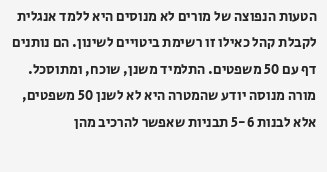הטעות הנפוצה של מורים לא מנוסים היא ללמד אנגלית לקבלת קהל כאילו זו רשימת ביטויים לשינון. הם נותנים דף עם 50 משפטים. התלמיד משנן, שוכח, ומתוסכל. מורה מנוסה יודע שהמטרה היא לא לשנן 50 משפטים, אלא לבנות 5-6 תבניות שאפשר להרכיב מהן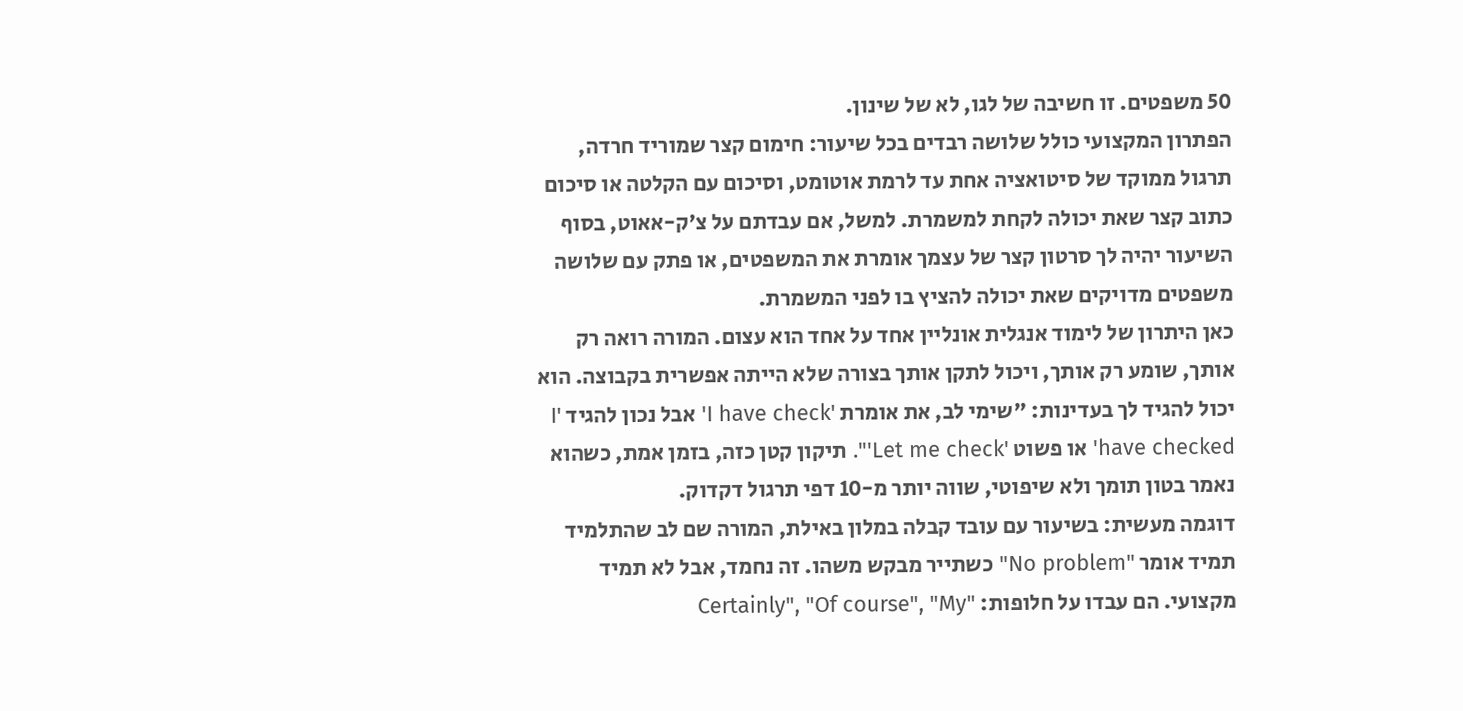50 משפטים. זו חשיבה של לגו, לא של שינון.
הפתרון המקצועי כולל שלושה רבדים בכל שיעור: חימום קצר שמוריד חרדה, תרגול ממוקד של סיטואציה אחת עד לרמת אוטומט, וסיכום עם הקלטה או סיכום כתוב קצר שאת יכולה לקחת למשמרת. למשל, אם עבדתם על צ'ק-אאוט, בסוף השיעור יהיה לך סרטון קצר של עצמך אומרת את המשפטים, או פתק עם שלושה משפטים מדויקים שאת יכולה להציץ בו לפני המשמרת.
כאן היתרון של לימוד אנגלית אונליין אחד על אחד הוא עצום. המורה רואה רק אותך, שומע רק אותך, ויכול לתקן אותך בצורה שלא הייתה אפשרית בקבוצה. הוא יכול להגיד לך בעדינות: "שימי לב, את אומרת 'I have check' אבל נכון להגיד 'I have checked' או פשוט 'Let me check'". תיקון קטן כזה, בזמן אמת, כשהוא נאמר בטון תומך ולא שיפוטי, שווה יותר מ-10 דפי תרגול דקדוק.
דוגמה מעשית: בשיעור עם עובד קבלה במלון באילת, המורה שם לב שהתלמיד תמיד אומר "No problem" כשתייר מבקש משהו. זה נחמד, אבל לא תמיד מקצועי. הם עבדו על חלופות: "Certainly", "Of course", "My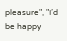pleasure", "I’d be happy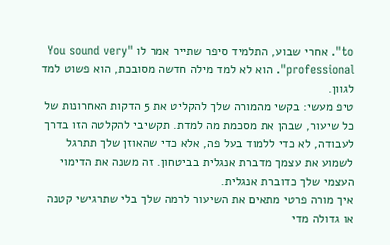to". אחרי שבוע, התלמיד סיפר שתייר אמר לו "You sound very professional". הוא לא למד מילה חדשה מסובכת, הוא פשוט למד לגוון.
טיפ מעשי: בקשי מהמורה שלך להקליט את 5 הדקות האחרונות של כל שיעור, שבהן את מסכמת מה למדת. תקשיבי להקלטה הזו בדרך לעבודה, לא כדי ללמוד בעל פה, אלא כדי שהאוזן שלך תתרגל לשמוע את עצמך מדברת אנגלית בביטחון. זה משנה את הדימוי העצמי שלך כדוברת אנגלית.
איך מורה פרטי מתאים את השיעור לרמה שלך בלי שתרגישי קטנה או גדולה מדי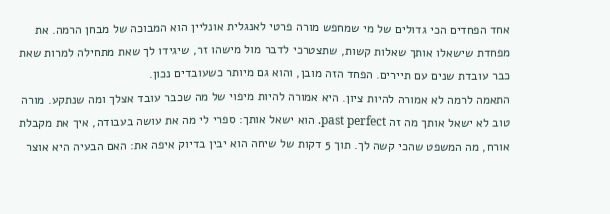אחד הפחדים הכי גדולים של מי שמחפש מורה פרטי לאנגלית אונליין הוא המבוכה של מבחן הרמה. את מפחדת שישאלו אותך שאלות קשות, שתצטרכי לדבר מול מישהו זר, שיגידו לך שאת מתחילה למרות שאת כבר עובדת שנים עם תיירים. הפחד הזה מובן, והוא גם מיותר כשעובדים נכון.
התאמה לרמה לא אמורה להיות ציון. היא אמורה להיות מיפוי של מה שכבר עובד אצלך ומה שנתקע. מורה טוב לא ישאל אותך מה זה past perfect. הוא ישאל אותך: ספרי לי מה את עושה בעבודה, איך את מקבלת אורח, מה המשפט שהכי קשה לך. תוך 5 דקות של שיחה הוא יבין בדיוק איפה את: האם הבעיה היא אוצר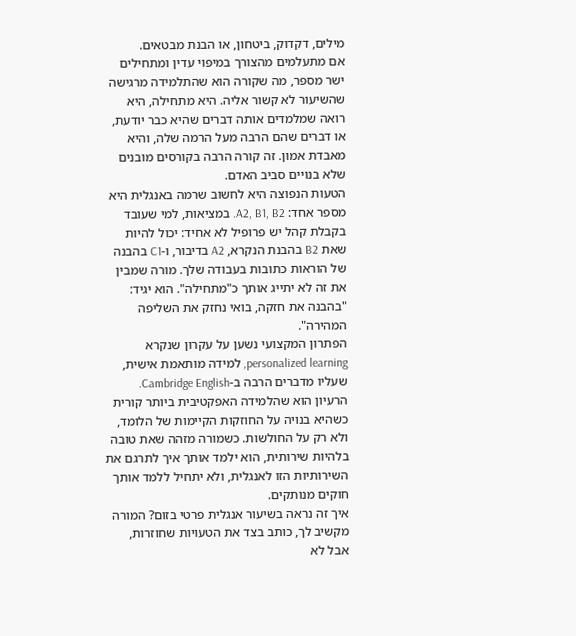מילים, דקדוק, ביטחון, או הבנת מבטאים.
אם מתעלמים מהצורך במיפוי עדין ומתחילים ישר מספר, מה שקורה הוא שהתלמידה מרגישה שהשיעור לא קשור אליה. היא מתחילה, היא רואה שמלמדים אותה דברים שהיא כבר יודעת, או דברים שהם הרבה מעל הרמה שלה, והיא מאבדת אמון. זה קורה הרבה בקורסים מובנים שלא בנויים סביב האדם.
הטעות הנפוצה היא לחשוב שרמה באנגלית היא מספר אחד: A2, B1, B2. במציאות, למי שעובד בקבלת קהל יש פרופיל לא אחיד: יכול להיות שאת B2 בהבנת הנקרא, A2 בדיבור, ו-C1 בהבנה של הוראות כתובות בעבודה שלך. מורה שמבין את זה לא יתייג אותך כ"מתחילה". הוא יגיד: "בהבנה את חזקה, בואי נחזק את השליפה המהירה".
הפתרון המקצועי נשען על עקרון שנקרא personalized learning, למידה מותאמת אישית, שעליו מדברים הרבה ב-Cambridge English. הרעיון הוא שהלמידה האפקטיבית ביותר קורית כשהיא בנויה על החוזקות הקיימות של הלומד, ולא רק על החולשות. כשמורה מזהה שאת טובה בלהיות שירותית, הוא ילמד אותך איך לתרגם את השירותיות הזו לאנגלית, ולא יתחיל ללמד אותך חוקים מנותקים.
איך זה נראה בשיעור אנגלית פרטי בזום? המורה מקשיב לך, כותב בצד את הטעויות שחוזרות, אבל לא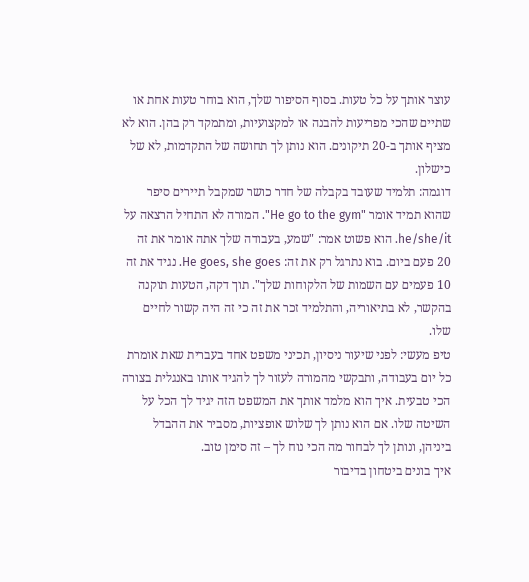עוצר אותך על כל טעות. בסוף הסיפור שלך, הוא בוחר טעות אחת או שתיים שהכי מפריעות להבנה או למקצועיות, ומתמקד רק בהן. הוא לא מציף אותך ב-20 תיקונים. הוא נותן לך תחושה של התקדמות, לא של כישלון.
דוגמה: תלמיד שעובד בקבלה של חדר כושר שמקבל תיירים סיפר שהוא תמיד אומר "He go to the gym". המורה לא התחיל הרצאה על he/she/it. הוא פשוט אמר: "שמע, בעבודה שלך אתה אומר את זה 20 פעם ביום. בוא נתרגל רק את זה: He goes, she goes. נגיד את זה 10 פעמים עם השמות של הלקוחות שלך". תוך דקה, הטעות תוקנה בהקשר, לא בתיאוריה, והתלמיד זכר את זה כי זה היה קשור לחיים שלו.
טיפ מעשי: לפני שיעור ניסיון, תכיני משפט אחד בעברית שאת אומרת כל יום בעבודה, ותבקשי מהמורה לעזור לך להגיד אותו באנגלית בצורה הכי טבעית. איך הוא מלמד אותך את המשפט הזה יגיד לך הכל על השיטה שלו. אם הוא נותן לך שלוש אופציות, מסביר את ההבדל ביניהן, ונותן לך לבחור מה הכי נוח לך – זה סימן טוב.
איך בונים ביטחון בדיבור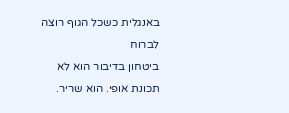באנגלית כשכל הגוף רוצה לברוח
ביטחון בדיבור הוא לא תכונת אופי. הוא שריר.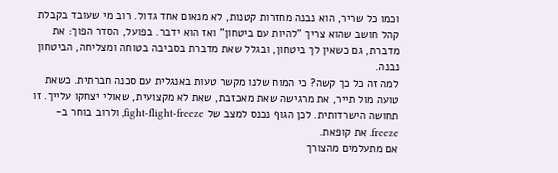וכמו כל שריר, הוא נבנה מחזרות קטנות, לא מנאום אחד גדול. רוב מי שעובד בקבלת קהל חושב שהוא צריך "להיות עם ביטחון" ואז הוא ידבר. בפועל, הסדר הפוך: את מדברת, גם כשאין לך ביטחון, ובגלל שאת מדברת בסביבה בטוחה ומצליחה, הביטחון נבנה.
למה זה כל כך קשה? כי המוח שלנו מקשר טעות באנגלית עם סכנה חברתית. כשאת טועה מול תייר, את מרגישה שאת מאכזבת, שאת לא מקצועית, שאולי יצחקו עלייך. זו תחושה הישרדותית. לכן הגוף נכנס למצב של fight-flight-freeze, ולרוב בוחר ב-freeze. את קופאת.
אם מתעלמים מהצורך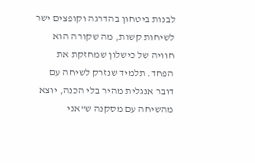לבנות ביטחון בהדרגה וקופצים ישר לשיחות קשות, מה שקורה הוא חוויה של כישלון שמחזקת את הפחד. תלמיד שנזרק לשיחה עם דובר אנגלית מהיר בלי הכנה, יוצא מהשיחה עם מסקנה ש"אני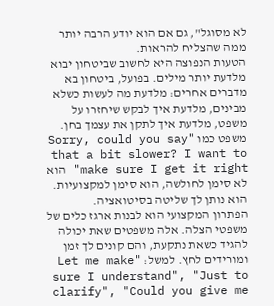לא מסוגל", גם אם הוא יודע הרבה יותר ממה שהצליח להראות.
הטעות הנפוצה היא לחשוב שביטחון יבוא מלדעת יותר מילים. בפועל, ביטחון בא מדברים אחרים: מלדעת מה לעשות כשלא מבינים, מלדעת איך לבקש שיחזרו על משפט, מלדעת איך לתקן את עצמך בחן. משפט כמו "Sorry, could you say that a bit slower? I want to make sure I get it right" הוא לא סימן לחולשה, הוא סימן למקצועיות. הוא נותן לך שליטה בסיטואציה.
הפתרון המקצועי הוא לבנות ארגז כלים של משפטי הצלה. אלה משפטים שאת יכולה להגיד כשאת נתקעת, והם קונים לך זמן ומורידים לחץ. למשל: "Let me make sure I understand", "Just to clarify", "Could you give me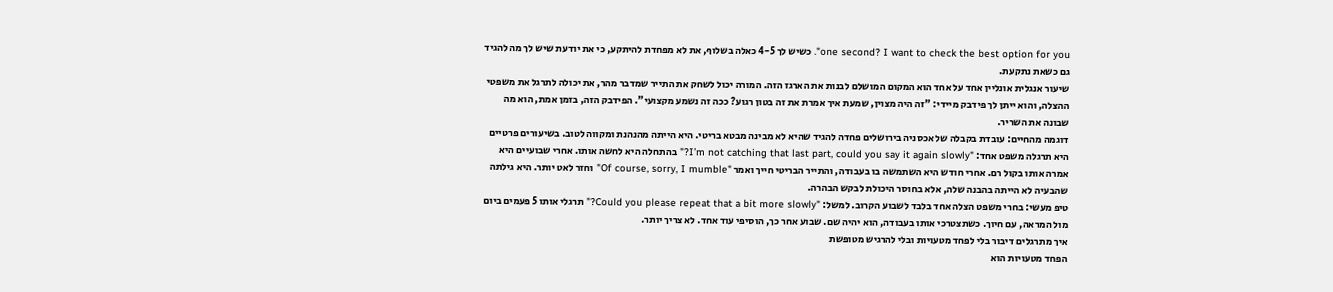one second? I want to check the best option for you". כשיש לך 4-5 כאלה בשלוף, את לא מפחדת להיתקע, כי את יודעת שיש לך מה להגיד גם כשאת נתקעת.
שיעור אנגלית אונליין אחד על אחד הוא המקום המושלם לבנות את הארגז הזה. המורה יכול לשחק את התייר שמדבר מהר, את יכולה לתרגל את משפטי ההצלה, והוא ייתן לך פידבק מיידי: "זה היה מצוין, שמעת איך אמרת את זה בטון רגוע? ככה זה נשמע מקצועי". הפידבק הזה, בזמן אמת, הוא מה שבונה את השריר.
דוגמה מהחיים: עובדת בקבלה של אכסניה בירושלים פחדה להגיד שהיא לא מבינה מבטא בריטי. היא הייתה מהנהנת ומקווה לטוב. בשיעורים פרטיים היא תרגלה משפט אחד: "I’m not catching that last part, could you say it again slowly?" בהתחלה היא לחשה אותו. אחרי שבועיים היא אמרה אותו בקול רם. אחרי חודש היא השתמשה בו בעבודה, והתייר הבריטי חייך ואמר "Of course, sorry, I mumble" וחזר לאט יותר. היא גילתה שהבעיה לא הייתה בהבנה שלה, אלא בחוסר היכולת לבקש הבהרה.
טיפ מעשי: בחרי משפט הצלה אחד בלבד לשבוע הקרוב. למשל: "Could you please repeat that a bit more slowly?" תרגלי אותו 5 פעמים ביום מול המראה, עם חיוך. כשתצטרכי אותו בעבודה, הוא יהיה שם. שבוע אחר כך, הוסיפי עוד אחד. לא צריך יותר.
איך מתרגלים דיבור בלי לפחד מטעויות ובלי להרגיש מטופשת
הפחד מטעויות הוא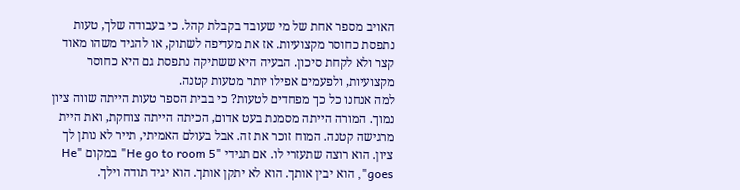האויב מספר אחת של מי שעובד בקבלת קהל. כי בעבודה שלך, טעות נתפסת כחוסר מקצועיות. אז את מעדיפה לשתוק, או להגיד משהו מאוד קצר ולא לקחת סיכון. הבעיה היא ששתיקה נתפסת גם היא כחוסר מקצועיות, ולפעמים אפילו יותר מטעות קטנה.
למה אנחנו כל כך מפחדים לטעות? כי בבית הספר טעות הייתה שווה ציון נמוך. המורה הייתה מסמנת בעט אדום, הכיתה הייתה צוחקת, ואת היית מרגישה קטנה. המוח זוכר את זה. אבל בעולם האמיתי, תייר לא נותן לך ציון. הוא רוצה שתעזרי לו. אם תגידי "He go to room 5" במקום "He goes", הוא יבין אותך. הוא לא יתקן אותך. הוא יגיד תודה וילך.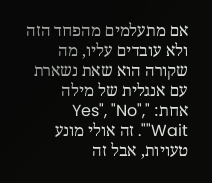אם מתעלמים מהפחד הזה ולא עובדים עליו, מה שקורה הוא שאת נשארת עם אנגלית של מילה אחת: "Yes", "No", "Wait". זה אולי מונע טעויות, אבל זה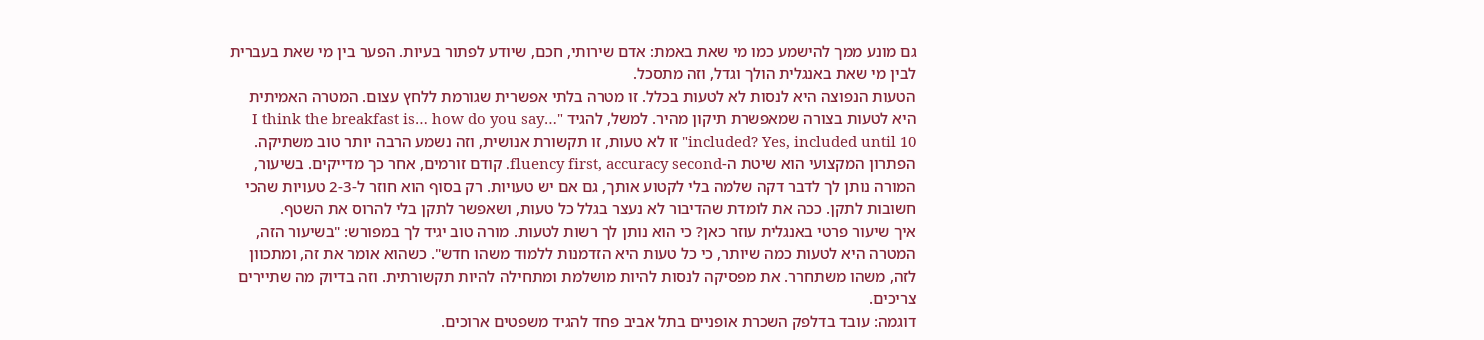גם מונע ממך להישמע כמו מי שאת באמת: אדם שירותי, חכם, שיודע לפתור בעיות. הפער בין מי שאת בעברית לבין מי שאת באנגלית הולך וגדל, וזה מתסכל.
הטעות הנפוצה היא לנסות לא לטעות בכלל. זו מטרה בלתי אפשרית שגורמת ללחץ עצום. המטרה האמיתית היא לטעות בצורה שמאפשרת תיקון מהיר. למשל, להגיד "I think the breakfast is… how do you say… included? Yes, included until 10" זו לא טעות, זו תקשורת אנושית, וזה נשמע הרבה יותר טוב משתיקה.
הפתרון המקצועי הוא שיטת ה-fluency first, accuracy second. קודם זורמים, אחר כך מדייקים. בשיעור, המורה נותן לך לדבר דקה שלמה בלי לקטוע אותך, גם אם יש טעויות. רק בסוף הוא חוזר ל-2-3 טעויות שהכי חשובות לתקן. ככה את לומדת שהדיבור לא נעצר בגלל כל טעות, ושאפשר לתקן בלי להרוס את השטף.
איך שיעור פרטי באנגלית עוזר כאן? כי הוא נותן לך רשות לטעות. מורה טוב יגיד לך במפורש: "בשיעור הזה, המטרה היא לטעות כמה שיותר, כי כל טעות היא הזדמנות ללמוד משהו חדש". כשהוא אומר את זה, ומתכוון לזה, משהו משתחרר. את מפסיקה לנסות להיות מושלמת ומתחילה להיות תקשורתית. וזה בדיוק מה שתיירים צריכים.
דוגמה: עובד בדלפק השכרת אופניים בתל אביב פחד להגיד משפטים ארוכים.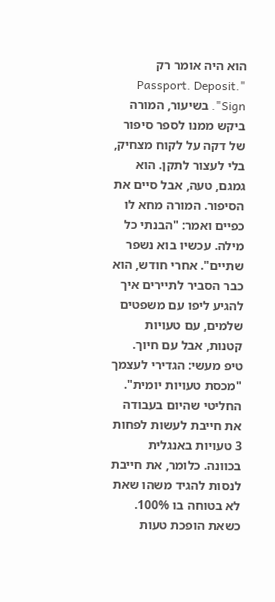הוא היה אומר רק "Passport. Deposit. Sign". בשיעור, המורה ביקש ממנו לספר סיפור של דקה על לקוח מצחיק, בלי לעצור לתקן. הוא גמגם, טעה, אבל סיים את הסיפור. המורה מחא לו כפיים ואמר: "הבנתי כל מילה. עכשיו בוא נשפר שתיים". אחרי חודש, הוא כבר הסביר לתיירים איך להגיע ליפו עם משפטים שלמים, עם טעויות קטנות, אבל עם חיוך.
טיפ מעשי: הגדירי לעצמך "מכסת טעויות יומית". החליטי שהיום בעבודה את חייבת לעשות לפחות 3 טעויות באנגלית בכוונה. כלומר, את חייבת לנסות להגיד משהו שאת לא בטוחה בו 100%. כשאת הופכת טעות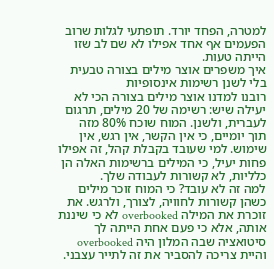למטרה, הפחד יורד. תופתעי לגלות שרוב הפעמים אף אחד אפילו לא שם לב שזו הייתה טעות.
איך משפרים אוצר מילים בצורה טבעית בלי לשנן רשימות אינסופיות
רובנו למדנו אוצר מילים בצורה הכי לא יעילה שיש: רשימה של 20 מילים, תרגום לעברית, ולשנן. המוח שוכח 80% מזה תוך יומיים, כי אין הקשר, אין רגש, אין שימוש. למי שעובד בקבלת קהל, זה אפילו פחות יעיל, כי המילים ברשימות האלה הן כלליות, לא קשורות לעבודה שלך.
למה זה לא עובד? כי המוח זוכר מילים כשהן קשורות לחוויה, לצורך, ולרגש. את זוכרת את המילה overbooked לא כי שיננת אותה, אלא כי פעם אחת הייתה לך סיטואציה שבה המלון היה overbooked והיית צריכה להסביר את זה לתייר עצבני.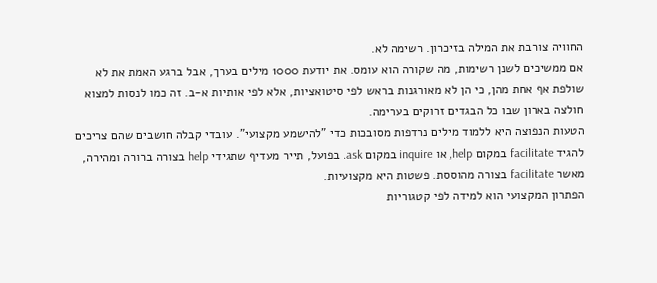החוויה צורבת את המילה בזיכרון. רשימה לא.
אם ממשיכים לשנן רשימות, מה שקורה הוא עומס. את יודעת 1000 מילים בערך, אבל ברגע האמת את לא שולפת אף אחת מהן, כי הן לא מאורגנות בראש לפי סיטואציות, אלא לפי אותיות א-ב. זה כמו לנסות למצוא חולצה בארון שבו כל הבגדים זרוקים בערימה.
הטעות הנפוצה היא ללמוד מילים נרדפות מסובכות כדי "להישמע מקצועי". עובדי קבלה חושבים שהם צריכים להגיד facilitate במקום help, או inquire במקום ask. בפועל, תייר מעדיף שתגידי help בצורה ברורה ומהירה, מאשר facilitate בצורה מהוססת. פשטות היא מקצועיות.
הפתרון המקצועי הוא למידה לפי קטגוריות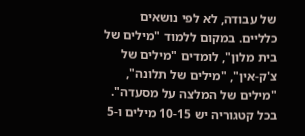של עבודה, לא לפי נושאים כלליים. במקום ללמוד "מילים של בית מלון", לומדים "מילים של צ'ק-אין", "מילים של תלונה", "מילים של המלצה על מסעדה". בכל קטגוריה יש 10-15 מילים ו-5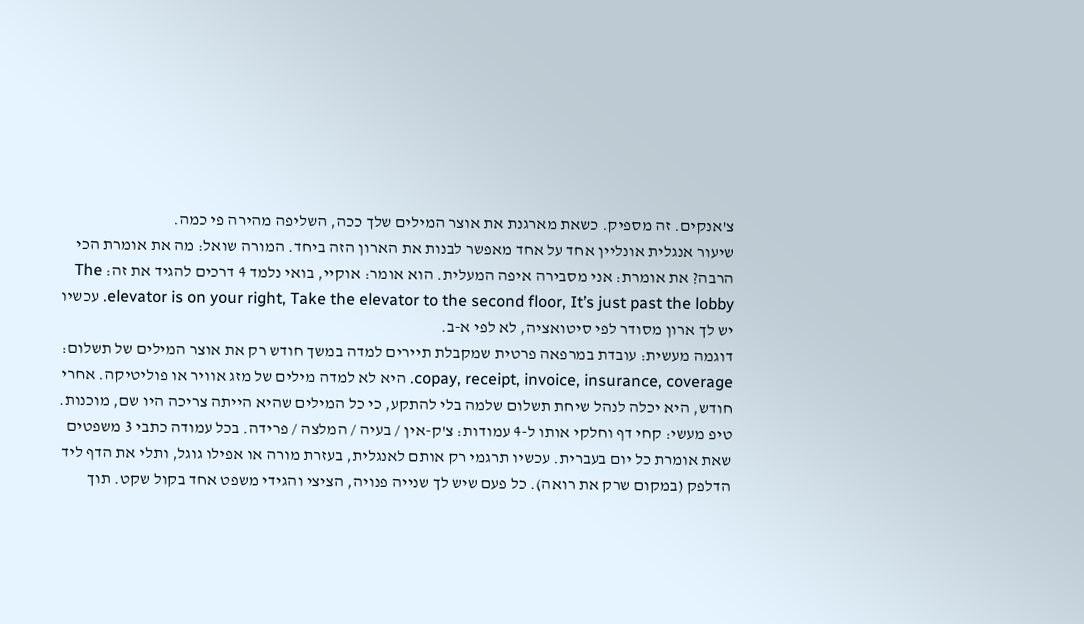צ'אנקים. זה מספיק. כשאת מארגנת את אוצר המילים שלך ככה, השליפה מהירה פי כמה.
שיעור אנגלית אונליין אחד על אחד מאפשר לבנות את הארון הזה ביחד. המורה שואל: מה את אומרת הכי הרבה? את אומרת: אני מסבירה איפה המעלית. הוא אומר: אוקיי, בואי נלמד 4 דרכים להגיד את זה: The elevator is on your right, Take the elevator to the second floor, It’s just past the lobby. עכשיו יש לך ארון מסודר לפי סיטואציה, לא לפי א-ב.
דוגמה מעשית: עובדת במרפאה פרטית שמקבלת תיירים למדה במשך חודש רק את אוצר המילים של תשלום: copay, receipt, invoice, insurance, coverage. היא לא למדה מילים של מזג אוויר או פוליטיקה. אחרי חודש, היא יכלה לנהל שיחת תשלום שלמה בלי להתקע, כי כל המילים שהיא הייתה צריכה היו שם, מוכנות.
טיפ מעשי: קחי דף וחלקי אותו ל-4 עמודות: צ'ק-אין / בעיה / המלצה / פרידה. בכל עמודה כתבי 3 משפטים שאת אומרת כל יום בעברית. עכשיו תרגמי רק אותם לאנגלית, בעזרת מורה או אפילו גוגל, ותלי את הדף ליד הדלפק (במקום שרק את רואה). כל פעם שיש לך שנייה פנויה, הציצי והגידי משפט אחד בקול שקט. תוך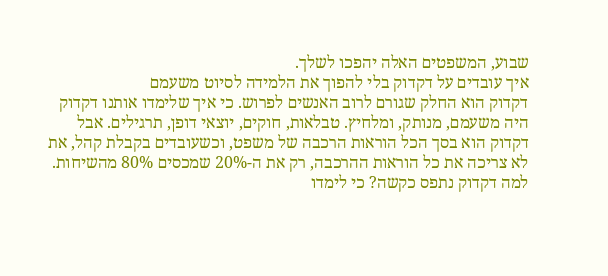שבוע, המשפטים האלה יהפכו לשלך.
איך עובדים על דקדוק בלי להפוך את הלמידה לסיוט משעמם
דקדוק הוא החלק שגורם לרוב האנשים לפרוש. כי איך שלימדו אותנו דקדוק היה משעמם, מנותק, ומלחיץ. טבלאות, חוקים, יוצאי דופן, תרגילים. אבל דקדוק הוא בסך הכל הוראות הרכבה של משפט, וכשעובדים בקבלת קהל, את לא צריכה את כל הוראות ההרכבה, רק את ה-20% שמכסים 80% מהשיחות.
למה דקדוק נתפס כקשה? כי לימדו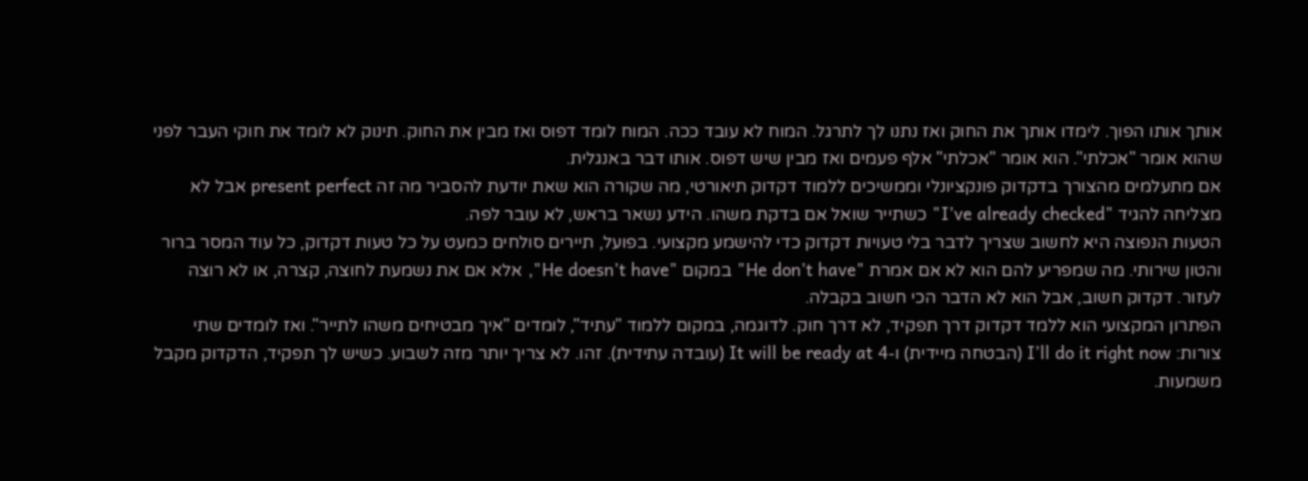אותך אותו הפוך. לימדו אותך את החוק ואז נתנו לך לתרגל. המוח לא עובד ככה. המוח לומד דפוס ואז מבין את החוק. תינוק לא לומד את חוקי העבר לפני שהוא אומר "אכלתי". הוא אומר "אכלתי" אלף פעמים ואז מבין שיש דפוס. אותו דבר באנגלית.
אם מתעלמים מהצורך בדקדוק פונקציונלי וממשיכים ללמוד דקדוק תיאורטי, מה שקורה הוא שאת יודעת להסביר מה זה present perfect אבל לא מצליחה להגיד "I’ve already checked" כשתייר שואל אם בדקת משהו. הידע נשאר בראש, לא עובר לפה.
הטעות הנפוצה היא לחשוב שצריך לדבר בלי טעויות דקדוק כדי להישמע מקצועי. בפועל, תיירים סולחים כמעט על כל טעות דקדוק, כל עוד המסר ברור והטון שירותי. מה שמפריע להם הוא לא אם אמרת "He don’t have" במקום "He doesn’t have", אלא אם את נשמעת לחוצה, קצרה, או לא רוצה לעזור. דקדוק חשוב, אבל הוא לא הדבר הכי חשוב בקבלה.
הפתרון המקצועי הוא ללמד דקדוק דרך תפקיד, לא דרך חוק. לדוגמה, במקום ללמוד "עתיד", לומדים "איך מבטיחים משהו לתייר". ואז לומדים שתי צורות: I’ll do it right now (הבטחה מיידית) ו-It will be ready at 4 (עובדה עתידית). זהו. לא צריך יותר מזה לשבוע. כשיש לך תפקיד, הדקדוק מקבל משמעות.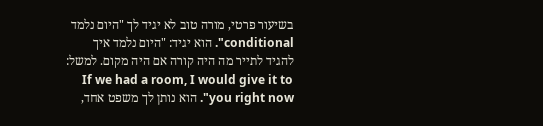בשיעור פרטי, מורה טוב לא יגיד לך "היום נלמד conditional". הוא יגיד: "היום נלמד איך להגיד לתייר מה היה קורה אם היה מקום. למשל: If we had a room, I would give it to you right now". הוא נותן לך משפט אחד,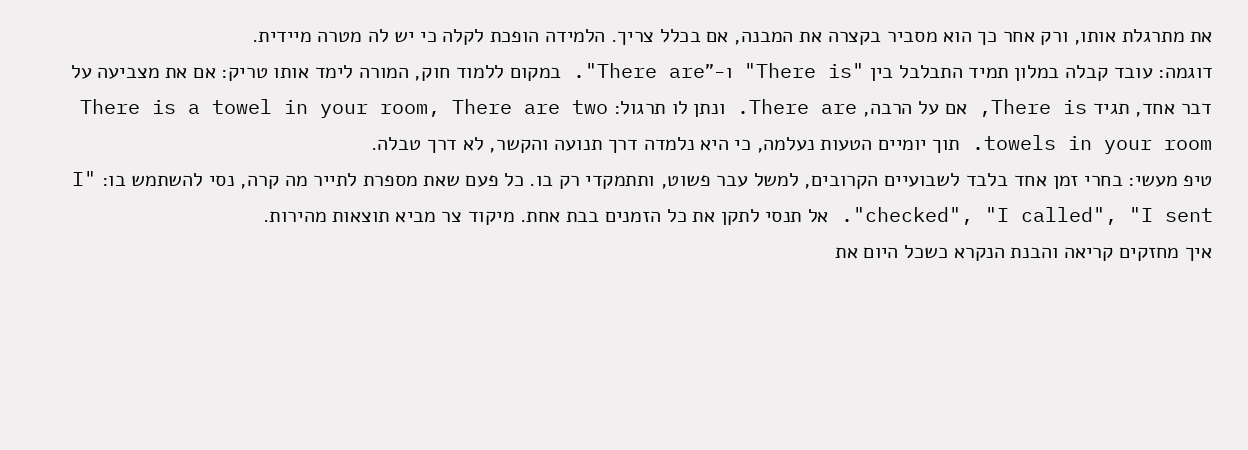את מתרגלת אותו, ורק אחר כך הוא מסביר בקצרה את המבנה, אם בכלל צריך. הלמידה הופכת לקלה כי יש לה מטרה מיידית.
דוגמה: עובד קבלה במלון תמיד התבלבל בין "There is" ו-"There are". במקום ללמוד חוק, המורה לימד אותו טריק: אם את מצביעה על דבר אחד, תגיד There is, אם על הרבה, There are. ונתן לו תרגול: There is a towel in your room, There are two towels in your room. תוך יומיים הטעות נעלמה, כי היא נלמדה דרך תנועה והקשר, לא דרך טבלה.
טיפ מעשי: בחרי זמן אחד בלבד לשבועיים הקרובים, למשל עבר פשוט, ותתמקדי רק בו. כל פעם שאת מספרת לתייר מה קרה, נסי להשתמש בו: "I checked", "I called", "I sent". אל תנסי לתקן את כל הזמנים בבת אחת. מיקוד צר מביא תוצאות מהירות.
איך מחזקים קריאה והבנת הנקרא כשכל היום את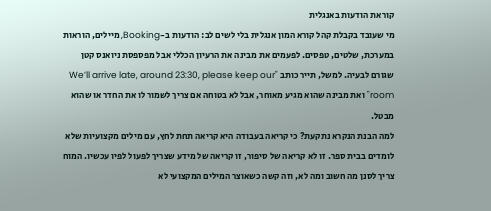קוראת הודעות באנגלית
מי שעובד בקבלת קהל קורא המון אנגלית בלי לשים לב: הודעות ב-Booking, מיילים, הוראות במערכת, שלטים, טפסים. לפעמים את מבינה את הרעיון הכללי אבל מפספסת ניואנס קטן שגורם לבעיה. למשל, תייר כותב "We’ll arrive late, around 23:30, please keep our room" ואת מבינה שהוא מגיע מאוחר, אבל לא בטוחה אם צריך לשמור לו את החדר או שהוא מבטל.
למה הבנת הנקרא נתקעת? כי קריאה בעבודה היא קריאה תחת לחץ, עם מילים מקצועיות שלא לומדים בבית ספר. זו לא קריאה של סיפור, זו קריאה של מידע שצריך לפעול לפיו עכשיו. המוח צריך לסנן מה חשוב ומה לא, וזה קשה כשאוצר המילים המקצועי לא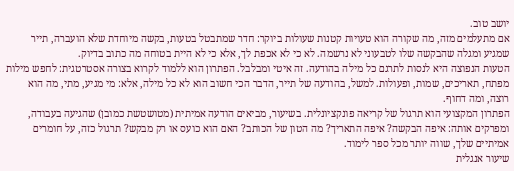יושב טוב.
אם מתעלמים מזה, מה שקורה הוא טעויות קטנות שעולות ביוקר: חדר שמתבטל בטעות, בקשה מיוחדת שלא הועברה, תייר שמגיע ומגלה שהבקשה שלו לטבעוני לא נרשמה. לא כי לא אכפת לך, אלא כי לא היית בטוחה מה כתוב בדיוק.
הטעות הנפוצה היא לנסות לתרגם כל מילה בהודעה. זה איטי ומבלבל. הפתרון הוא ללמוד לקרוא בצורה אסטרטגית: לחפש מילות מפתח, תאריכים, שמות, ופעולות. למשל, בהודעה של תייר, הדבר הכי חשוב הוא לא כל מילה, אלא: מי מגיע, מתי, מה הוא רוצה, ומה דחוף.
הפתרון המקצועי הוא תרגול של קריאה פונקציונלית. בשיעור, מביאים הודעה אמיתית (מטושטשת כמובן) שהגיעה בעבודה, ומפרקים אותה: איפה הבקשה? איפה התאריך? מה הטון של הכותב? האם הוא כועס או רק מבקש? תרגול כזה, על חומרים אמיתיים שלך, שווה יותר מכל ספר לימוד.
שיעור אנגלית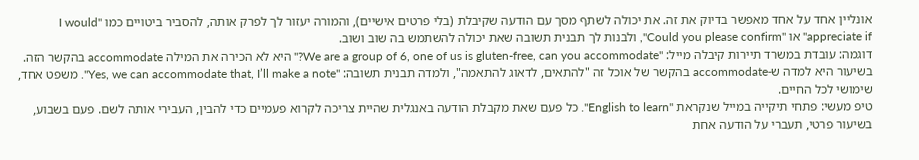אונליין אחד על אחד מאפשר בדיוק את זה. את יכולה לשתף מסך עם הודעה שקיבלת (בלי פרטים אישיים), והמורה יעזור לך לפרק אותה, להסביר ביטויים כמו "I would appreciate if" או "Could you please confirm", ולבנות לך תבנית תשובה שאת יכולה להשתמש בה שוב ושוב.
דוגמה: עובדת במשרד תיירות קיבלה מייל: "We are a group of 6, one of us is gluten-free, can you accommodate?" היא לא הכירה את המילה accommodate בהקשר הזה. בשיעור היא למדה ש-accommodate בהקשר של אוכל זה "להתאים, לדאוג להתאמה", ולמדה תבנית תשובה: "Yes, we can accommodate that, I’ll make a note". משפט אחד, שימושי לכל החיים.
טיפ מעשי: פתחי תיקייה במייל שנקראת "English to learn". כל פעם שאת מקבלת הודעה באנגלית שהיית צריכה לקרוא פעמיים כדי להבין, העבירי אותה לשם. פעם בשבוע, בשיעור פרטי, תעברי על הודעה אחת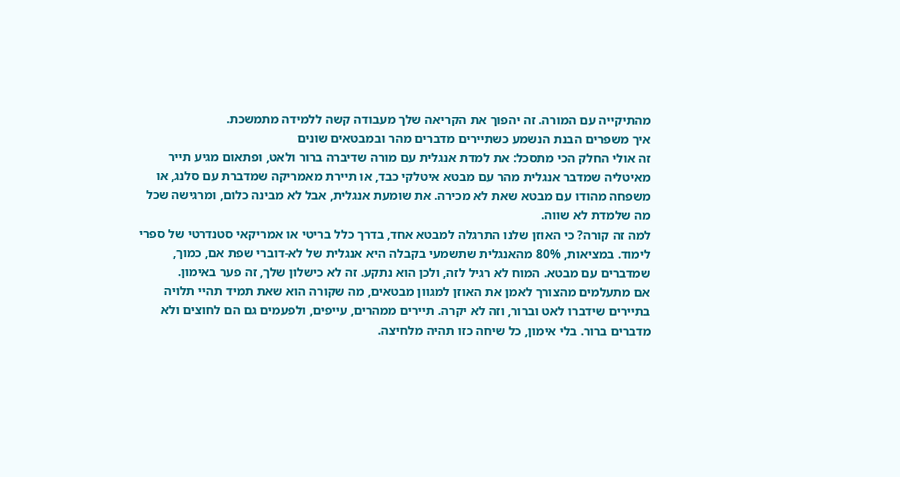מהתיקייה עם המורה. זה יהפוך את הקריאה שלך מעבודה קשה ללמידה מתמשכת.
איך משפרים הבנת הנשמע כשתיירים מדברים מהר ובמבטאים שונים
זה אולי החלק הכי מתסכל: את למדת אנגלית עם מורה שדיברה ברור ולאט, ופתאום מגיע תייר מאיטליה שמדבר אנגלית מהר עם מבטא איטלקי כבד, או תיירת מאמריקה שמדברת עם סלנג, או משפחה מהודו עם מבטא שאת לא מכירה. את שומעת אנגלית, אבל לא מבינה כלום, ומרגישה שכל מה שלמדת לא שווה.
למה זה קורה? כי האוזן שלנו התרגלה למבטא אחד, בדרך כלל בריטי או אמריקאי סטנדרטי של ספרי לימוד. במציאות, 80% מהאנגלית שתשמעי בקבלה היא אנגלית של לא-דוברי שפת אם, כמוך, שמדברים עם מבטא. המוח לא רגיל לזה, ולכן הוא נתקע. זה לא כישלון שלך, זה פער באימון.
אם מתעלמים מהצורך לאמן את האוזן למגוון מבטאים, מה שקורה הוא שאת תמיד תהיי תלויה בתיירים שידברו לאט וברור, וזה לא יקרה. תיירים ממהרים, עייפים, ולפעמים גם הם לחוצים ולא מדברים ברור. בלי אימון, כל שיחה כזו תהיה מלחיצה.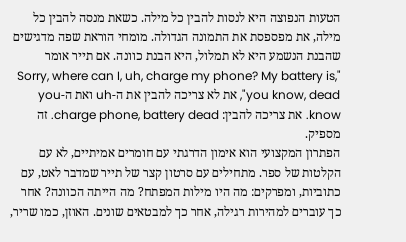הטעות הנפוצה היא לנסות להבין כל מילה. כשאת מנסה להבין כל מילה, את מפספסת את התמונה הגדולה. מומחי הוראת שפה מדגישים שהבנת הנשמע היא לא תמלול, היא הבנת כוונה. אם תייר אומר "Sorry, where can I, uh, charge my phone? My battery is, you know, dead", את לא צריכה להבין את ה-uh ואת ה-you know. את צריכה להבין: charge phone, battery dead. זה מספיק.
הפתרון המקצועי הוא אימון הדרגתי עם חומרים אמיתיים, לא עם הקלטות של ספר. מתחילים עם סרטון קצר של תייר שמדבר לאט, עם כתוביות, ומפרקים: מה היו מילות המפתח? מה הייתה הכוונה? אחר כך עוברים למהירות רגילה, אחר כך למבטאים שונים. האוזן, כמו שריר,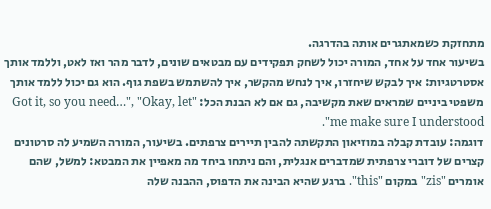מתחזקת כשמאתגרים אותה בהדרגה.
בשיעור אחד על אחד, המורה יכול לשחק תפקידים עם מבטאים שונים, לדבר מהר ואז לאט, וללמד אותך אסטרטגיות: איך לבקש שיחזרו, איך לנחש מהקשר, איך להשתמש בשפת גוף. הוא גם יכול ללמד אותך משפטי ביניים שמראים שאת מקשיבה, גם אם לא הבנת הכל: "Got it, so you need…", "Okay, let me make sure I understood".
דוגמה: עובדת קבלה במוזיאון התקשתה להבין תיירים צרפתים. בשיעור, המורה השמיע לה סרטונים קצרים של דוברי צרפתית שמדברים אנגלית, והם ניתחו ביחד מה מאפיין את המבטא: למשל, שהם אומרים "zis" במקום "this". ברגע שהיא הבינה את הדפוס, ההבנה שלה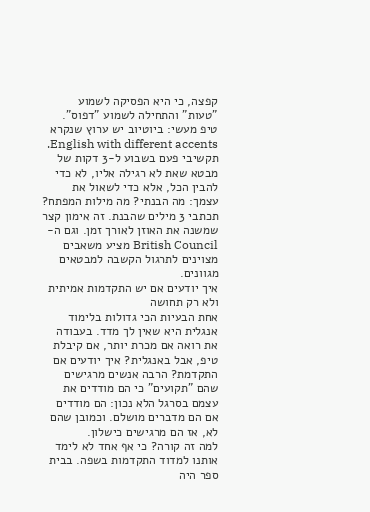קפצה, כי היא הפסיקה לשמוע "טעות" והתחילה לשמוע "דפוס".
טיפ מעשי: ביוטיוב יש ערוץ שנקרא English with different accents. תקשיבי פעם בשבוע ל-3 דקות של מבטא שאת לא רגילה אליו, לא כדי להבין הכל, אלא כדי לשאול את עצמך: מה הבנתי? מה מילות המפתח? תכתבי 3 מילים שהבנת. זה אימון קצר שמשנה את האוזן לאורך זמן. וגם ה-British Council מציע משאבים מצוינים לתרגול הקשבה למבטאים מגוונים.
איך יודעים אם יש התקדמות אמיתית ולא רק תחושה
אחת הבעיות הכי גדולות בלימוד אנגלית היא שאין לך מדד. בעבודה את רואה אם מכרת יותר, אם קיבלת טיפ, אבל באנגלית? איך יודעים אם התקדמת? הרבה אנשים מרגישים שהם "תקועים" כי הם מודדים את עצמם בסרגל הלא נכון: הם מודדים אם הם מדברים מושלם. וכמובן שהם לא, אז הם מרגישים כישלון.
למה זה קורה? כי אף אחד לא לימד אותנו למדוד התקדמות בשפה. בבית ספר היה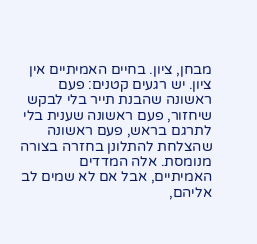מבחן, ציון. בחיים האמיתיים אין ציון. יש רגעים קטנים: פעם ראשונה שהבנת תייר בלי לבקש שיחזור, פעם ראשונה שענית בלי לתרגם בראש, פעם ראשונה שהצלחת להתלונן בחזרה בצורה מנומסת. אלה המדדים האמיתיים, אבל אם לא שמים לב אליהם,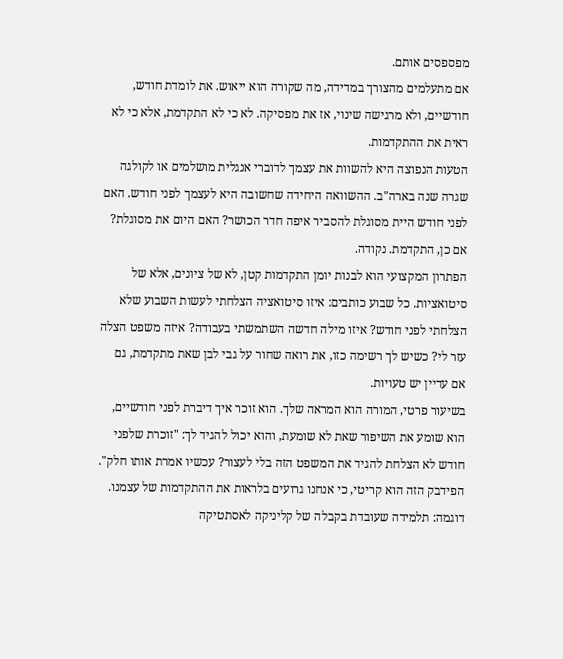מפספסים אותם.
אם מתעלמים מהצורך במדידה, מה שקורה הוא ייאוש. את לומדת חודש, חודשיים, ולא מרגישה שינוי, אז את מפסיקה. לא כי לא התקדמת, אלא כי לא ראית את ההתקדמות.
הטעות הנפוצה היא להשוות את עצמך לדוברי אנגלית מושלמים או לקולגה שגרה שנה בארה"ב. ההשוואה היחידה שחשובה היא לעצמך לפני חודש. האם לפני חודש היית מסוגלת להסביר איפה חדר הכושר? האם היום את מסוגלת? אם כן, התקדמת. נקודה.
הפתרון המקצועי הוא לבנות יומן התקדמות קטן, לא של ציונים, אלא של סיטואציות. כל שבוע כותבים: איזו סיטואציה הצלחתי לעשות השבוע שלא הצלחתי לפני חודש? איזו מילה חדשה השתמשתי בעבודה? איזה משפט הצלה עזר לי? כשיש לך רשימה כזו, את רואה שחור על גבי לבן שאת מתקדמת, גם אם עדיין יש טעויות.
בשיעור פרטי, המורה הוא המראה שלך. הוא זוכר איך דיברת לפני חודשיים, הוא שומע את השיפור שאת לא שומעת, והוא יכול להגיד לך: "זוכרת שלפני חודש לא הצלחת להגיד את המשפט הזה בלי לעצור? עכשיו אמרת אותו חלק". הפידבק הזה הוא קריטי, כי אנחנו גרועים בלראות את ההתקדמות של עצמנו.
דוגמה: תלמידה שעובדת בקבלה של קליניקה לאסתטיקה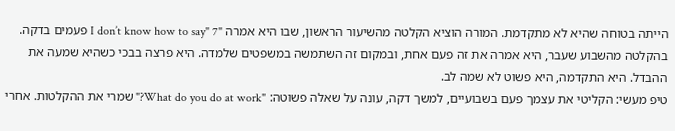הייתה בטוחה שהיא לא מתקדמת. המורה הוציא הקלטה מהשיעור הראשון, שבו היא אמרה "I don’t know how to say" 7 פעמים בדקה. בהקלטה מהשבוע שעבר, היא אמרה את זה פעם אחת, ובמקום זה השתמשה במשפטים שלמדה. היא פרצה בבכי כשהיא שמעה את ההבדל. היא התקדמה, היא פשוט לא שמה לב.
טיפ מעשי: הקליטי את עצמך פעם בשבועיים, למשך דקה, עונה על שאלה פשוטה: "What do you do at work?" שמרי את ההקלטות. אחרי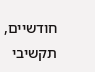חודשיים, תקשיבי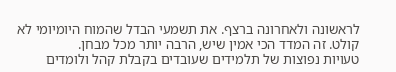לראשונה ולאחרונה ברצף. את תשמעי הבדל שהמוח היומיומי לא קולט. זה המדד הכי אמין שיש, הרבה יותר מכל מבחן.
טעויות נפוצות של תלמידים שעובדים בקבלת קהל ולומדים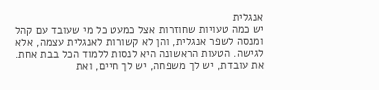אנגלית
יש כמה טעויות שחוזרות אצל כמעט כל מי שעובד עם קהל ומנסה לשפר אנגלית, והן לא קשורות לאנגלית עצמה, אלא לגישה. הטעות הראשונה היא לנסות ללמוד הכל בבת אחת. את עובדת, יש לך משפחה, יש לך חיים, ואת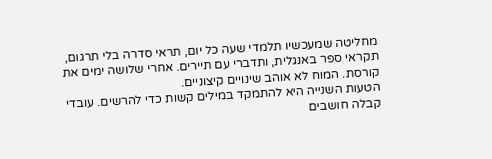מחליטה שמעכשיו תלמדי שעה כל יום, תראי סדרה בלי תרגום, תקראי ספר באנגלית, ותדברי עם תיירים. אחרי שלושה ימים את קורסת. המוח לא אוהב שינויים קיצוניים.
הטעות השנייה היא להתמקד במילים קשות כדי להרשים. עובדי קבלה חושבים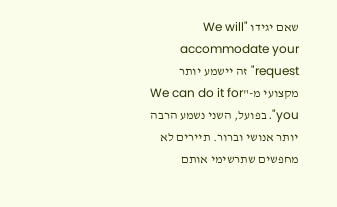שאם יגידו "We will accommodate your request" זה יישמע יותר מקצועי מ-"We can do it for you". בפועל, השני נשמע הרבה יותר אנושי וברור. תיירים לא מחפשים שתרשימי אותם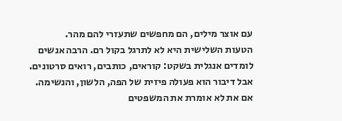עם אוצר מילים, הם מחפשים שתעזרי להם מהר.
הטעות השלישית היא לא לתרגל בקול רם. הרבה אנשים לומדים אנגלית בשקט: קוראים, כותבים, רואים סרטונים. אבל דיבור הוא פעולה פיזית של הפה, הלשון, והנשימה. אם את לא אומרת את המשפטים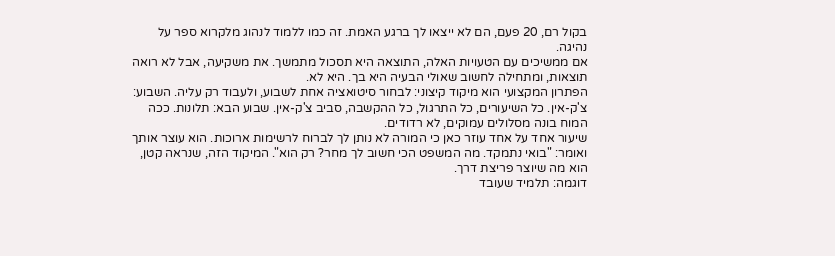בקול רם, 20 פעם, הם לא ייצאו לך ברגע האמת. זה כמו ללמוד לנהוג מלקרוא ספר על נהיגה.
אם ממשיכים עם הטעויות האלה, התוצאה היא תסכול מתמשך. את משקיעה, אבל לא רואה תוצאות, ומתחילה לחשוב שאולי הבעיה היא בך. היא לא.
הפתרון המקצועי הוא מיקוד קיצוני: לבחור סיטואציה אחת לשבוע, ולעבוד רק עליה. השבוע: צ'ק-אין. כל השיעורים, כל התרגול, כל ההקשבה, סביב צ'ק-אין. שבוע הבא: תלונות. ככה המוח בונה מסלולים עמוקים, לא רדודים.
שיעור אחד על אחד עוזר כאן כי המורה לא נותן לך לברוח לרשימות ארוכות. הוא עוצר אותך ואומר: "בואי נתמקד. מה המשפט הכי חשוב לך מחר? רק הוא". המיקוד הזה, שנראה קטן, הוא מה שיוצר פריצת דרך.
דוגמה: תלמיד שעובד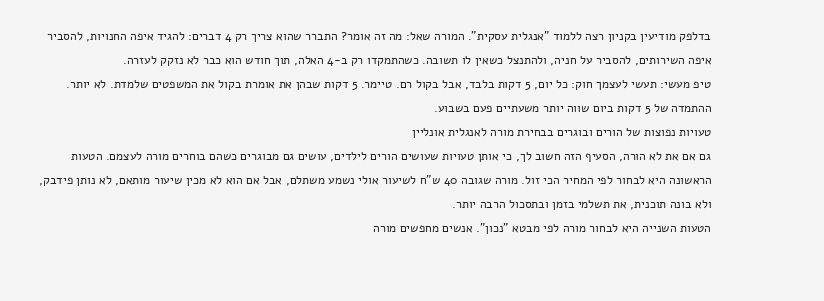בדלפק מודיעין בקניון רצה ללמוד "אנגלית עסקית". המורה שאל: מה זה אומר? התברר שהוא צריך רק 4 דברים: להגיד איפה החנויות, להסביר איפה השירותים, להסביר על חניה, ולהתנצל כשאין לו תשובה. כשהתמקדו רק ב-4 האלה, תוך חודש הוא כבר לא נזקק לעזרה.
טיפ מעשי: תעשי לעצמך חוק: כל יום, 5 דקות בלבד, אבל בקול רם. טיימר. 5 דקות שבהן את אומרת בקול את המשפטים שלמדת. לא יותר. ההתמדה של 5 דקות ביום שווה יותר משעתיים פעם בשבוע.
טעויות נפוצות של הורים ובוגרים בבחירת מורה לאנגלית אונליין
גם אם את לא הורה, הסעיף הזה חשוב לך, כי אותן טעויות שעושים הורים לילדים, עושים גם מבוגרים כשהם בוחרים מורה לעצמם. הטעות הראשונה היא לבחור לפי המחיר הכי זול. מורה שגובה 40 ש"ח לשיעור אולי נשמע משתלם, אבל אם הוא לא מכין שיעור מותאם, לא נותן פידבק, ולא בונה תוכנית, את תשלמי בזמן ובתסכול הרבה יותר.
הטעות השנייה היא לבחור מורה לפי מבטא "נכון". אנשים מחפשים מורה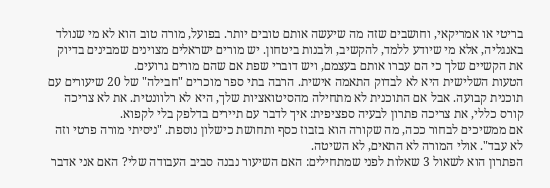בריטי או אמריקאי, וחושבים שזה מה שיעשה אותם טובים יותר. בפועל, מורה טוב הוא לא מי שנולד באנגליה, אלא מי שיודע ללמד, להקשיב, ולבנות ביטחון. יש מורים ישראלים מצוינים שמבינים בדיוק את הקשיים שלך כי הם עברו אותם בעצמם, ויש דוברי שפת אם שהם מורים גרועים.
הטעות השלישית היא לא לבדוק התאמה אישית. הרבה בתי ספר מוכרים "חבילה" של 20 שיעורים עם תוכנית קבועה. אבל אם התוכנית לא מתחילה מהסיטואציות שלך, היא לא רלוונטית. את לא צריכה קורס כללי, את צריכה פתרון לבעיה ספציפית: איך לדבר עם תיירים בדלפק בלי לקפוא.
אם ממשיכים לבחור ככה, מה שקורה הוא בזבוז כסף ותחושת כישלון נוספת. "ניסיתי מורה פרטי וזה לא עבד". אולי המורה לא התאים, לא השיטה.
הפתרון הוא לשאול 3 שאלות לפני שמתחילים: האם השיעור נבנה סביב העבודה שלי? האם אני אדבר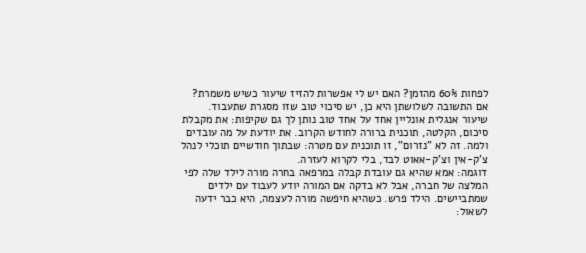לפחות 60% מהזמן? האם יש לי אפשרות להזיז שיעור כשיש משמרת? אם התשובה לשלושתן היא כן, יש סיכוי טוב שזו מסגרת שתעבוד.
שיעור אנגלית אונליין אחד על אחד טוב נותן לך גם שקיפות: את מקבלת סיכום, הקלטה, תוכנית ברורה לחודש הקרוב. את יודעת על מה עובדים ולמה. זה לא "נזרום", זו תוכנית עם מטרה: שבתוך חודשיים תוכלי לנהל צ'ק-אין וצ'ק-אאוט לבד, בלי לקרוא לעזרה.
דוגמה: אמא שהיא גם עובדת קבלה במרפאה בחרה מורה לילד שלה לפי המלצה של חברה, אבל לא בדקה אם המורה יודע לעבוד עם ילדים שמתביישים. הילד פרש. כשהיא חיפשה מורה לעצמה, היא כבר ידעה לשאול: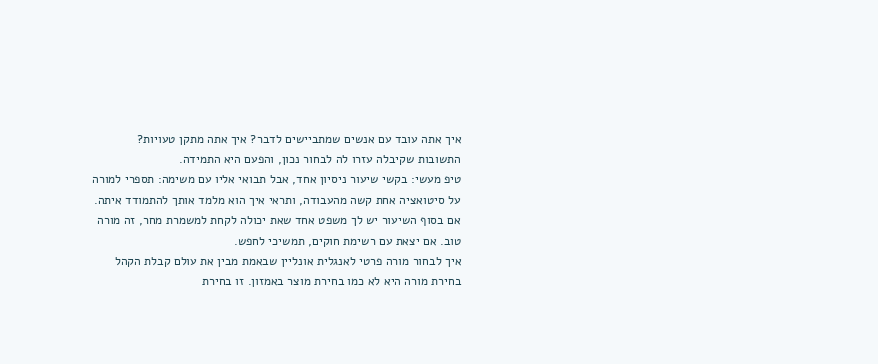איך אתה עובד עם אנשים שמתביישים לדבר? איך אתה מתקן טעויות? התשובות שקיבלה עזרו לה לבחור נכון, והפעם היא התמידה.
טיפ מעשי: בקשי שיעור ניסיון אחד, אבל תבואי אליו עם משימה: תספרי למורה על סיטואציה אחת קשה מהעבודה, ותראי איך הוא מלמד אותך להתמודד איתה. אם בסוף השיעור יש לך משפט אחד שאת יכולה לקחת למשמרת מחר, זה מורה טוב. אם יצאת עם רשימת חוקים, תמשיכי לחפש.
איך לבחור מורה פרטי לאנגלית אונליין שבאמת מבין את עולם קבלת הקהל
בחירת מורה היא לא כמו בחירת מוצר באמזון. זו בחירת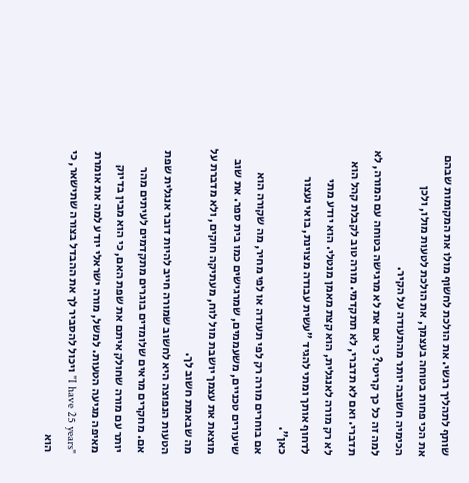שותף לתהליך רגשי. את הולכת לחשוף מולו את המקומות שבהם את הכי פחות בטוחה בעצמך, את הולכת לטעות מולו, ולכן הכימיה חשובה יותר מהתעודה על הקיר.
למה זה כל כך קריטי? כי אם את לא מרגישה בטוחה עם המורה, לא תדברי. ואם לא תדברי, לא תתקדמי. מורה טוב לקבלת קהל הוא לא רק מורה לאנגלית, הוא קצת מאמן מנטלי. הוא יודע מתי לדחוף אותך ומתי להגיד "עשית עבודה מצוינת, בואי נעצור כאן".
אם בוחרים מורה רק לפי תעודה או לפי מחיר, מה שקורה הוא שיעורים טכניים, משעממים, שמרגישים כמו בית ספר. את שוב מוצאת את עצמך יושבת מול לוח, מעתיקה חוקים, ולא מדברת על מה שבאמת חשוב לך.
הטעות הנפוצה היא לחשוב שמורה חייב להיות דובר אנגלית שפת אם. מחקרים מראים שלומדים בוגרים מתקדמים לעיתים מהר יותר עם מורה שחולק איתם את שפת האם, כי הוא מבין בדיוק מאיפה מגיעה הטעות. למשל, מורה ישראלי יודע למה את אומרת "I have 25 years" ויכול להסביר לך את ההבדל בצורה שתישאר, כי הוא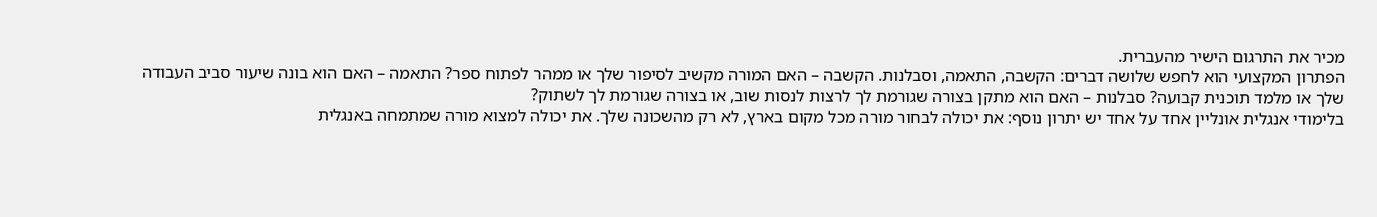מכיר את התרגום הישיר מהעברית.
הפתרון המקצועי הוא לחפש שלושה דברים: הקשבה, התאמה, וסבלנות. הקשבה – האם המורה מקשיב לסיפור שלך או ממהר לפתוח ספר? התאמה – האם הוא בונה שיעור סביב העבודה שלך או מלמד תוכנית קבועה? סבלנות – האם הוא מתקן בצורה שגורמת לך לרצות לנסות שוב, או בצורה שגורמת לך לשתוק?
בלימודי אנגלית אונליין אחד על אחד יש יתרון נוסף: את יכולה לבחור מורה מכל מקום בארץ, לא רק מהשכונה שלך. את יכולה למצוא מורה שמתמחה באנגלית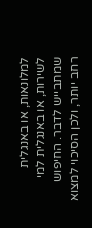למלונאות, או באנגלית לשירות, או באנגלית למי שמתבייש לדבר. החיפוש רחב יותר, ולכן הסיכוי למצוא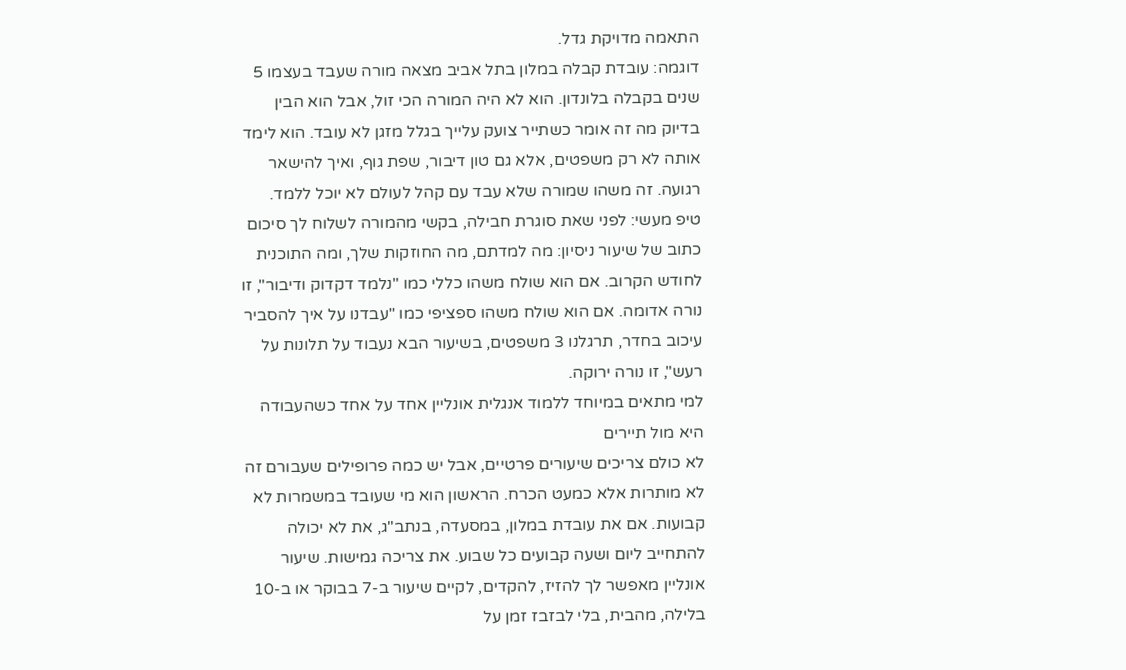התאמה מדויקת גדל.
דוגמה: עובדת קבלה במלון בתל אביב מצאה מורה שעבד בעצמו 5 שנים בקבלה בלונדון. הוא לא היה המורה הכי זול, אבל הוא הבין בדיוק מה זה אומר כשתייר צועק עלייך בגלל מזגן לא עובד. הוא לימד אותה לא רק משפטים, אלא גם טון דיבור, שפת גוף, ואיך להישאר רגועה. זה משהו שמורה שלא עבד עם קהל לעולם לא יוכל ללמד.
טיפ מעשי: לפני שאת סוגרת חבילה, בקשי מהמורה לשלוח לך סיכום כתוב של שיעור ניסיון: מה למדתם, מה החוזקות שלך, ומה התוכנית לחודש הקרוב. אם הוא שולח משהו כללי כמו "נלמד דקדוק ודיבור", זו נורה אדומה. אם הוא שולח משהו ספציפי כמו "עבדנו על איך להסביר עיכוב בחדר, תרגלנו 3 משפטים, בשיעור הבא נעבוד על תלונות על רעש", זו נורה ירוקה.
למי מתאים במיוחד ללמוד אנגלית אונליין אחד על אחד כשהעבודה היא מול תיירים
לא כולם צריכים שיעורים פרטיים, אבל יש כמה פרופילים שעבורם זה לא מותרות אלא כמעט הכרח. הראשון הוא מי שעובד במשמרות לא קבועות. אם את עובדת במלון, במסעדה, בנתב"ג, את לא יכולה להתחייב ליום ושעה קבועים כל שבוע. את צריכה גמישות. שיעור אונליין מאפשר לך להזיז, להקדים, לקיים שיעור ב-7 בבוקר או ב-10 בלילה, מהבית, בלי לבזבז זמן על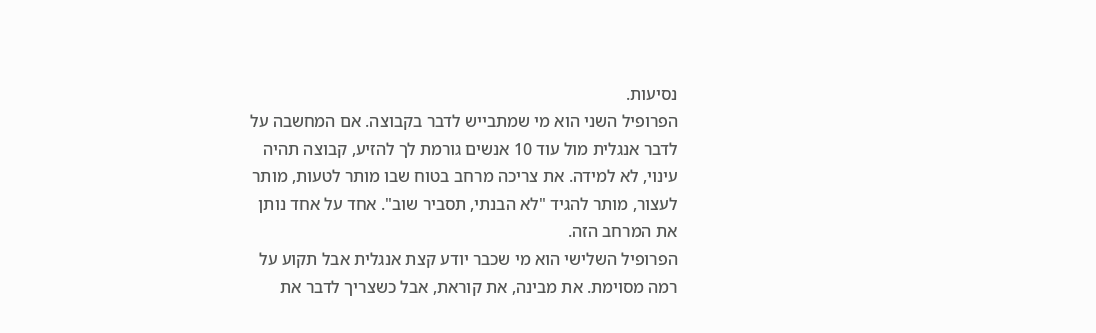נסיעות.
הפרופיל השני הוא מי שמתבייש לדבר בקבוצה. אם המחשבה על לדבר אנגלית מול עוד 10 אנשים גורמת לך להזיע, קבוצה תהיה עינוי, לא למידה. את צריכה מרחב בטוח שבו מותר לטעות, מותר לעצור, מותר להגיד "לא הבנתי, תסביר שוב". אחד על אחד נותן את המרחב הזה.
הפרופיל השלישי הוא מי שכבר יודע קצת אנגלית אבל תקוע על רמה מסוימת. את מבינה, את קוראת, אבל כשצריך לדבר את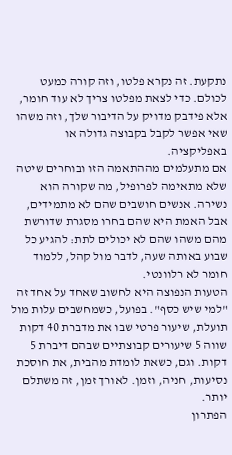נתקעת. זה נקרא פלטו, וזה קורה כמעט לכולם. כדי לצאת מפלטו צריך לא עוד חומר, אלא פידבק מדויק על הדיבור שלך, וזה משהו שאי אפשר לקבל בקבוצה גדולה או באפליקציה.
אם מתעלמים מההתאמה הזו ובוחרים שיטה שלא מתאימה לפרופיל, מה שקורה הוא נשירה. אנשים חושבים שהם לא מתמידים, אבל האמת היא שהם בחרו מסגרת שדורשת מהם משהו שהם לא יכולים לתת: להגיע כל שבוע באותה שעה, לדבר מול קהל, ללמוד חומר לא רלוונטי.
הטעות הנפוצה היא לחשוב שאחד על אחד זה "למי שיש כסף". בפועל, כשמחשבים עלות מול תועלת, שיעור פרטי שבו את מדברת 40 דקות שווה 5 שיעורים קבוצתיים שבהם דיברת 5 דקות. וגם, כשאת לומדת מהבית, את חוסכת נסיעות, חניה, וזמן. לאורך זמן, זה משתלם יותר.
הפתרון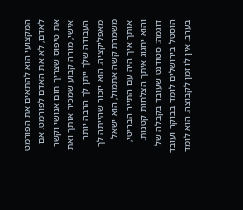המקצועי הוא להתאים את הפורמט לאדם, לא את האדם לפורמט. אם את טיפוס שצריך חום אנושי וקשר אישי, מורה קבוע שמכיר אותך ואת העבודה שלך ייתן לך הרבה יותר מאפליקציה. הוא יזכור שהייתה לך משמרת קשה אתמול, הוא ישאל אותך איך היה עם התייר הבריטי, והוא יחגוג איתך הצלחות קטנות.
דוגמה: סטודנט שעובד בקבלה של הוסטל בירושלים לומד בבוקר ועובד בערב. אין לו זמן לקבוצה. הוא לומד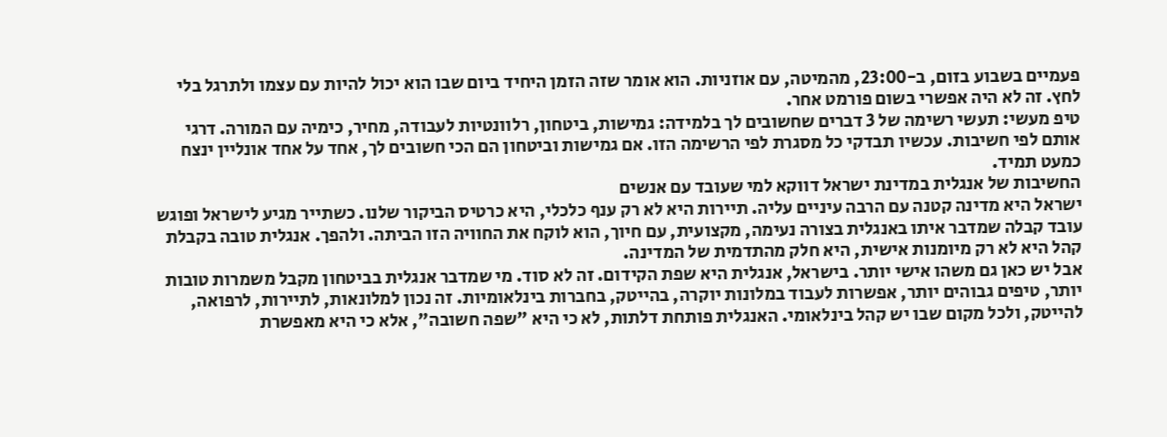פעמיים בשבוע בזום, ב-23:00, מהמיטה, עם אוזניות. הוא אומר שזה הזמן היחיד ביום שבו הוא יכול להיות עם עצמו ולתרגל בלי לחץ. זה לא היה אפשרי בשום פורמט אחר.
טיפ מעשי: תעשי רשימה של 3 דברים שחשובים לך בלמידה: גמישות, ביטחון, רלוונטיות לעבודה, מחיר, כימיה עם המורה. דרגי אותם לפי חשיבות. עכשיו תבדקי כל מסגרת לפי הרשימה הזו. אם גמישות וביטחון הם הכי חשובים לך, אחד על אחד אונליין ינצח כמעט תמיד.
החשיבות של אנגלית במדינת ישראל דווקא למי שעובד עם אנשים
ישראל היא מדינה קטנה עם הרבה עיניים עליה. תיירות היא לא רק ענף כלכלי, היא כרטיס הביקור שלנו. כשתייר מגיע לישראל ופוגש עובד קבלה שמדבר איתו באנגלית בצורה נעימה, מקצועית, עם חיוך, הוא לוקח את החוויה הזו הביתה. ולהפך. אנגלית טובה בקבלת קהל היא לא רק מיומנות אישית, היא חלק מהתדמית של המדינה.
אבל יש כאן גם משהו אישי יותר. בישראל, אנגלית היא שפת הקידום. זה לא סוד. מי שמדבר אנגלית בביטחון מקבל משמרות טובות יותר, טיפים גבוהים יותר, אפשרות לעבוד במלונות יוקרה, בהייטק, בחברות בינלאומיות. זה נכון למלונאות, לתיירות, לרפואה, להייטק, ולכל מקום שבו יש קהל בינלאומי. האנגלית פותחת דלתות, לא כי היא "שפה חשובה", אלא כי היא מאפשרת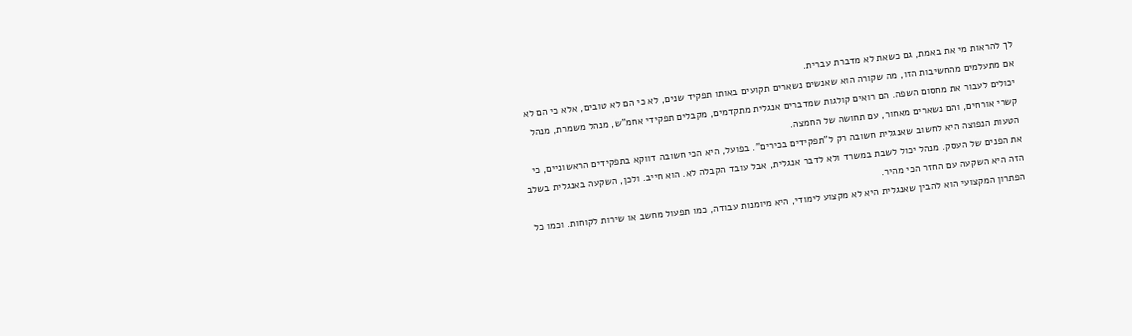לך להראות מי את באמת, גם כשאת לא מדברת עברית.
אם מתעלמים מהחשיבות הזו, מה שקורה הוא שאנשים נשארים תקועים באותו תפקיד שנים, לא כי הם לא טובים, אלא כי הם לא יכולים לעבור את מחסום השפה. הם רואים קולגות שמדברים אנגלית מתקדמים, מקבלים תפקידי אחמ"ש, מנהל משמרת, מנהל קשרי אורחים, והם נשארים מאחור, עם תחושה של החמצה.
הטעות הנפוצה היא לחשוב שאנגלית חשובה רק ל"תפקידים בכירים". בפועל, היא הכי חשובה דווקא בתפקידים הראשוניים, כי את הפנים של העסק. מנהל יכול לשבת במשרד ולא לדבר אנגלית, אבל עובד הקבלה לא. הוא חייב. ולכן, השקעה באנגלית בשלב הזה היא השקעה עם החזר הכי מהיר.
הפתרון המקצועי הוא להבין שאנגלית היא לא מקצוע לימודי, היא מיומנות עבודה, כמו תפעול מחשב או שירות לקוחות. וכמו כל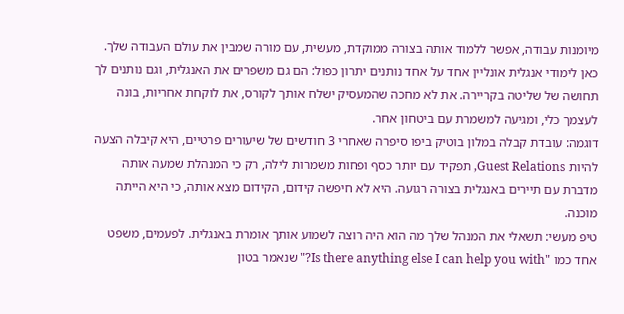מיומנות עבודה, אפשר ללמוד אותה בצורה ממוקדת, מעשית, עם מורה שמבין את עולם העבודה שלך.
כאן לימודי אנגלית אונליין אחד על אחד נותנים יתרון כפול: הם גם משפרים את האנגלית, וגם נותנים לך תחושה של שליטה בקריירה. את לא מחכה שהמעסיק ישלח אותך לקורס, את לוקחת אחריות, בונה לעצמך כלי, ומגיעה למשמרת עם ביטחון אחר.
דוגמה: עובדת קבלה במלון בוטיק ביפו סיפרה שאחרי 3 חודשים של שיעורים פרטיים, היא קיבלה הצעה להיות Guest Relations, תפקיד עם יותר כסף ופחות משמרות לילה, רק כי המנהלת שמעה אותה מדברת עם תיירים באנגלית בצורה רגועה. היא לא חיפשה קידום, הקידום מצא אותה, כי היא הייתה מוכנה.
טיפ מעשי: תשאלי את המנהל שלך מה הוא היה רוצה לשמוע אותך אומרת באנגלית. לפעמים, משפט אחד כמו "Is there anything else I can help you with?" שנאמר בטון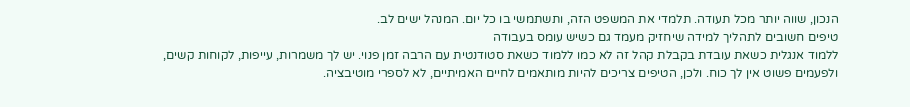הנכון, שווה יותר מכל תעודה. תלמדי את המשפט הזה, ותשתמשי בו כל יום. המנהל ישים לב.
טיפים חשובים לתהליך למידה שיחזיק מעמד גם כשיש עומס בעבודה
ללמוד אנגלית כשאת עובדת בקבלת קהל זה לא כמו ללמוד כשאת סטודנטית עם הרבה זמן פנוי. יש לך משמרות, עייפות, לקוחות קשים, ולפעמים פשוט אין לך כוח. ולכן, הטיפים צריכים להיות מותאמים לחיים האמיתיים, לא לספרי מוטיבציה.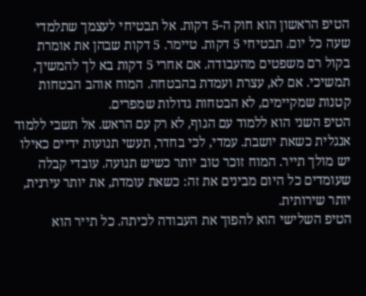הטיפ הראשון הוא חוק ה-5 דקות. אל תבטיחי לעצמך שתלמדי שעה כל יום. תבטיחי 5 דקות. טיימר. 5 דקות שבהן את אומרת בקול רם משפטים מהעבודה. אם אחרי 5 דקות בא לך להמשיך, תמשיכי. אם לא, עצרת ועמדת בהבטחה. המוח אוהב הבטחות קטנות שמקיימים, לא הבטחות גדולות שמפרים.
הטיפ השני הוא ללמוד עם הגוף, לא רק עם הראש. אל תשבי ללמוד אנגלית כשאת יושבת. עמדי, לכי בחדר, תעשי תנועות ידיים כאילו יש מולך תייר. המוח זוכר טוב יותר כשיש תנועה. עובדי קבלה שעומדים כל היום מבינים את זה: כשאת עומדת, את יותר עירנית, יותר שירותית.
הטיפ השלישי הוא להפוך את העבודה לכיתה. כל תייר הוא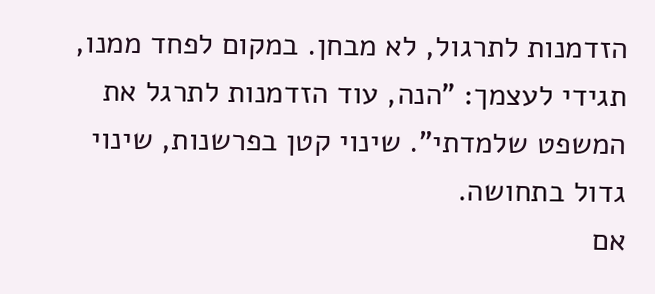הזדמנות לתרגול, לא מבחן. במקום לפחד ממנו, תגידי לעצמך: "הנה, עוד הזדמנות לתרגל את המשפט שלמדתי". שינוי קטן בפרשנות, שינוי גדול בתחושה.
אם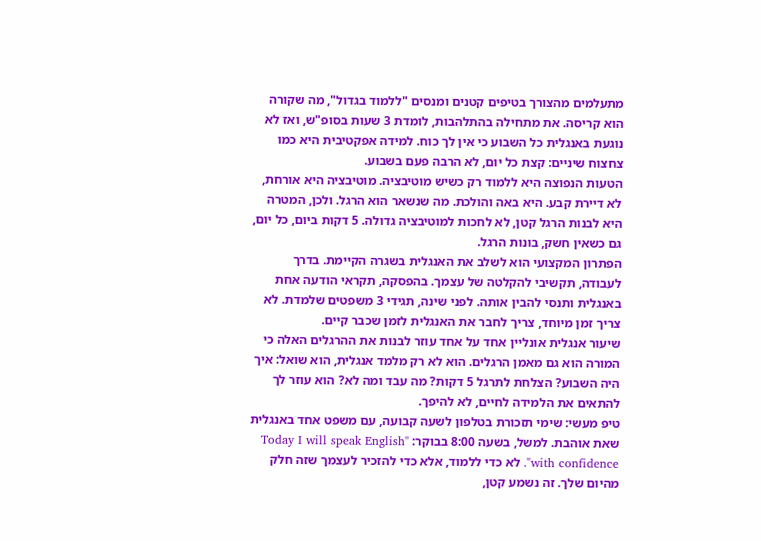מתעלמים מהצורך בטיפים קטנים ומנסים "ללמוד בגדול", מה שקורה הוא קריסה. את מתחילה בהתלהבות, לומדת 3 שעות בסופ"ש, ואז לא נוגעת באנגלית כל השבוע כי אין לך כוח. למידה אפקטיבית היא כמו צחצוח שיניים: קצת כל יום, לא הרבה פעם בשבוע.
הטעות הנפוצה היא ללמוד רק כשיש מוטיבציה. מוטיבציה היא אורחת, לא דיירת קבע. היא באה והולכת. מה שנשאר הוא הרגל. ולכן, המטרה היא לבנות הרגל קטן, לא לחכות למוטיבציה גדולה. 5 דקות ביום, כל יום, גם כשאין חשק, בונות הרגל.
הפתרון המקצועי הוא לשלב את האנגלית בשגרה הקיימת. בדרך לעבודה, תקשיבי להקלטה של עצמך. בהפסקה, תקראי הודעה אחת באנגלית ותנסי להבין אותה. לפני שינה, תגידי 3 משפטים שלמדת. לא צריך זמן מיוחד, צריך לחבר את האנגלית לזמן שכבר קיים.
שיעור אנגלית אונליין אחד על אחד עוזר לבנות את ההרגלים האלה כי המורה הוא גם מאמן הרגלים. הוא לא רק מלמד אנגלית, הוא שואל: איך היה השבוע? הצלחת לתרגל 5 דקות? מה עבד ומה לא? הוא עוזר לך להתאים את הלמידה לחיים, לא להיפך.
טיפ מעשי: שימי תזכורת בטלפון לשעה קבועה, עם משפט אחד באנגלית שאת אוהבת. למשל, בשעה 8:00 בבוקר: "Today I will speak English with confidence". לא כדי ללמוד, אלא כדי להזכיר לעצמך שזה חלק מהיום שלך. זה נשמע קטן,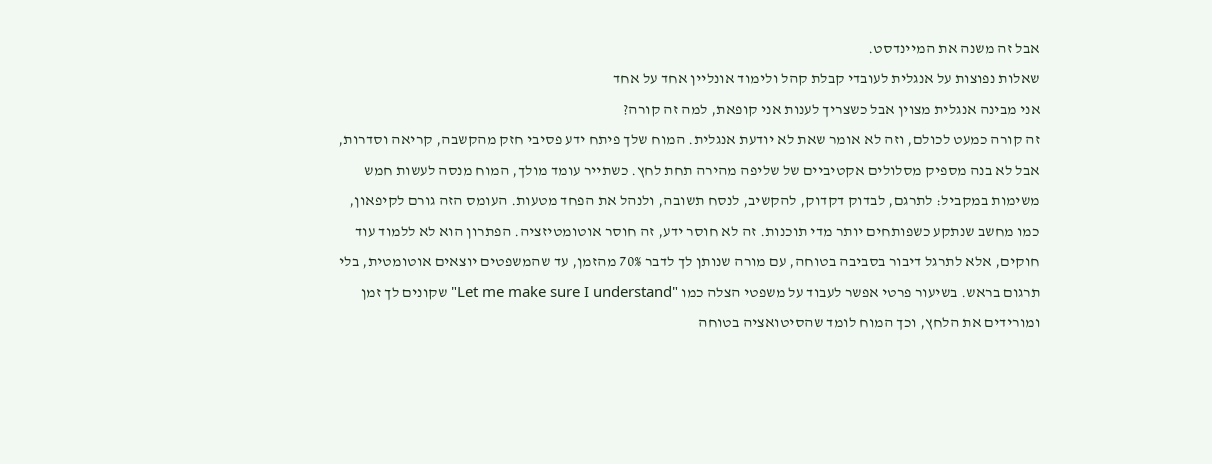אבל זה משנה את המיינדסט.
שאלות נפוצות על אנגלית לעובדי קבלת קהל ולימוד אונליין אחד על אחד
אני מבינה אנגלית מצוין אבל כשצריך לענות אני קופאת, למה זה קורה?
זה קורה כמעט לכולם, וזה לא אומר שאת לא יודעת אנגלית. המוח שלך פיתח ידע פסיבי חזק מהקשבה, קריאה וסדרות, אבל לא בנה מספיק מסלולים אקטיביים של שליפה מהירה תחת לחץ. כשתייר עומד מולך, המוח מנסה לעשות חמש משימות במקביל: לתרגם, לבדוק דקדוק, להקשיב, לנסח תשובה, ולנהל את הפחד מטעות. העומס הזה גורם לקיפאון, כמו מחשב שנתקע כשפותחים יותר מדי תוכנות. זה לא חוסר ידע, זה חוסר אוטומטיזציה. הפתרון הוא לא ללמוד עוד חוקים, אלא לתרגל דיבור בסביבה בטוחה, עם מורה שנותן לך לדבר 70% מהזמן, עד שהמשפטים יוצאים אוטומטית, בלי תרגום בראש. בשיעור פרטי אפשר לעבוד על משפטי הצלה כמו "Let me make sure I understand" שקונים לך זמן ומורידים את הלחץ, וכך המוח לומד שהסיטואציה בטוחה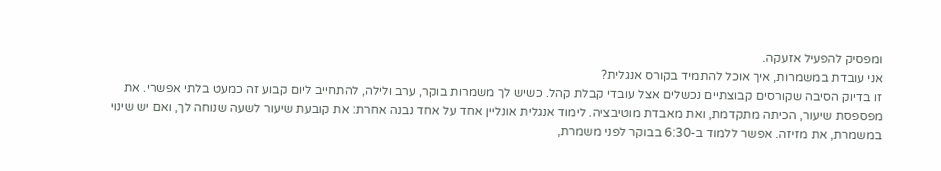ומפסיק להפעיל אזעקה.
אני עובדת במשמרות, איך אוכל להתמיד בקורס אנגלית?
זו בדיוק הסיבה שקורסים קבוצתיים נכשלים אצל עובדי קבלת קהל. כשיש לך משמרות בוקר, ערב ולילה, להתחייב ליום קבוע זה כמעט בלתי אפשרי. את מפספסת שיעור, הכיתה מתקדמת, ואת מאבדת מוטיבציה. לימוד אנגלית אונליין אחד על אחד נבנה אחרת: את קובעת שיעור לשעה שנוחה לך, ואם יש שינוי במשמרת, את מזיזה. אפשר ללמוד ב-6:30 בבוקר לפני משמרת,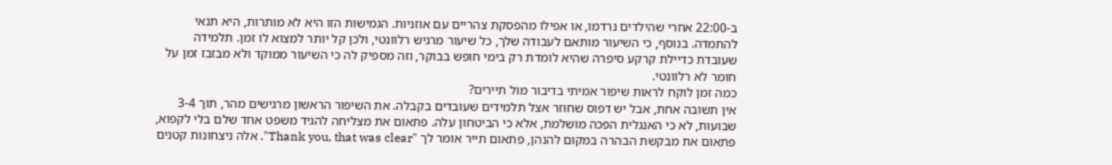ב-22:00 אחרי שהילדים נרדמו, או אפילו מהפסקת צהריים עם אוזניות. הגמישות הזו היא לא מותרות, היא תנאי להתמדה. בנוסף, כי השיעור מותאם לעבודה שלך, כל שיעור מרגיש רלוונטי, ולכן קל יותר למצוא לו זמן. תלמידה שעובדת כדיילת קרקע סיפרה שהיא לומדת רק בימי חופש בבוקר, וזה מספיק לה כי השיעור ממוקד ולא מבזבז זמן על חומר לא רלוונטי.
כמה זמן לוקח לראות שיפור אמיתי בדיבור מול תיירים?
אין תשובה אחת, אבל יש דפוס שחוזר אצל תלמידים שעובדים בקבלה. את השיפור הראשון מרגישים מהר, תוך 3-4 שבועות, לא כי האנגלית הפכה מושלמת, אלא כי הביטחון עלה. פתאום את מצליחה להגיד משפט אחד שלם בלי לקפוא, פתאום את מבקשת הבהרה במקום להנהן, פתאום תייר אומר לך "Thank you, that was clear". אלה ניצחונות קטנים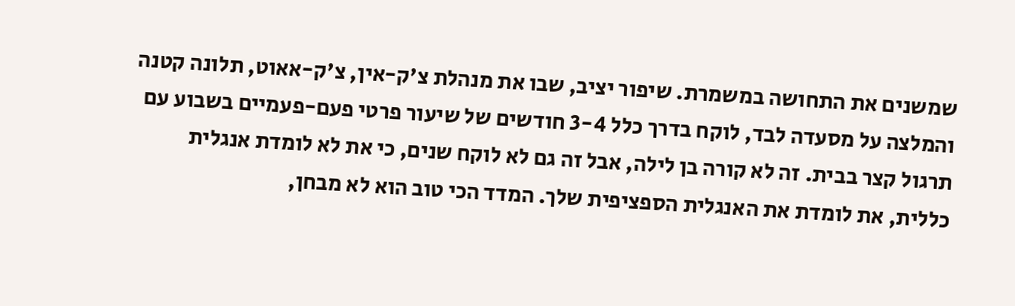שמשנים את התחושה במשמרת. שיפור יציב, שבו את מנהלת צ'ק-אין, צ'ק-אאוט, תלונה קטנה והמלצה על מסעדה לבד, לוקח בדרך כלל 3-4 חודשים של שיעור פרטי פעם-פעמיים בשבוע עם תרגול קצר בבית. זה לא קורה בן לילה, אבל זה גם לא לוקח שנים, כי את לא לומדת אנגלית כללית, את לומדת את האנגלית הספציפית שלך. המדד הכי טוב הוא לא מבחן,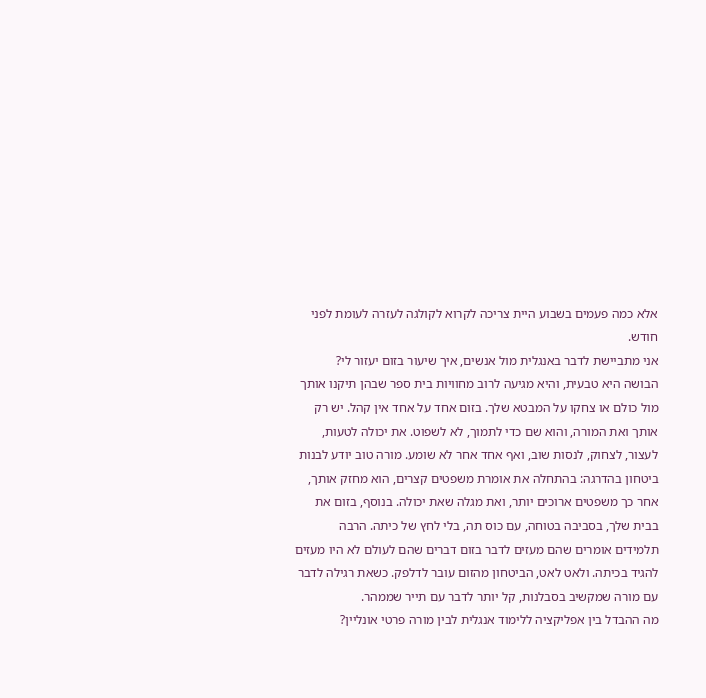אלא כמה פעמים בשבוע היית צריכה לקרוא לקולגה לעזרה לעומת לפני חודש.
אני מתביישת לדבר באנגלית מול אנשים, איך שיעור בזום יעזור לי?
הבושה היא טבעית, והיא מגיעה לרוב מחוויות בית ספר שבהן תיקנו אותך מול כולם או צחקו על המבטא שלך. בזום אחד על אחד אין קהל. יש רק אותך ואת המורה, והוא שם כדי לתמוך, לא לשפוט. את יכולה לטעות, לעצור, לצחוק, לנסות שוב, ואף אחד אחר לא שומע. מורה טוב יודע לבנות ביטחון בהדרגה: בהתחלה את אומרת משפטים קצרים, הוא מחזק אותך, אחר כך משפטים ארוכים יותר, ואת מגלה שאת יכולה. בנוסף, בזום את בבית שלך, בסביבה בטוחה, עם כוס תה, בלי לחץ של כיתה. הרבה תלמידים אומרים שהם מעזים לדבר בזום דברים שהם לעולם לא היו מעזים להגיד בכיתה. ולאט לאט, הביטחון מהזום עובר לדלפק. כשאת רגילה לדבר עם מורה שמקשיב בסבלנות, קל יותר לדבר עם תייר שממהר.
מה ההבדל בין אפליקציה ללימוד אנגלית לבין מורה פרטי אונליין?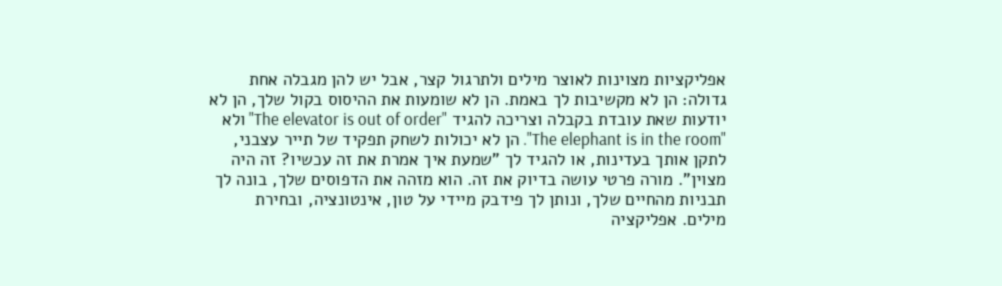אפליקציות מצוינות לאוצר מילים ולתרגול קצר, אבל יש להן מגבלה אחת גדולה: הן לא מקשיבות לך באמת. הן לא שומעות את ההיסוס בקול שלך, הן לא יודעות שאת עובדת בקבלה וצריכה להגיד "The elevator is out of order" ולא "The elephant is in the room". הן לא יכולות לשחק תפקיד של תייר עצבני, לתקן אותך בעדינות, או להגיד לך "שמעת איך אמרת את זה עכשיו? זה היה מצוין". מורה פרטי עושה בדיוק את זה. הוא מזהה את הדפוסים שלך, בונה לך תבניות מהחיים שלך, ונותן לך פידבק מיידי על טון, אינטונציה, ובחירת מילים. אפליקציה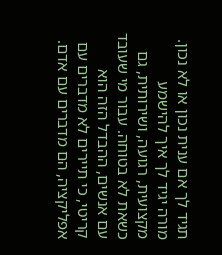תגיד לך אם ענית נכון או לא נכון. מורה יגיד לך איך להישמע מקצועית, רגועה, ושירותית, גם כשאת לא בטוחה. עבור מי שעובד עם אנשים, ההבדל הזה הוא קריטי, כי תיירים לא מדברים עם אפליקציה, הם מדברים עם אדם.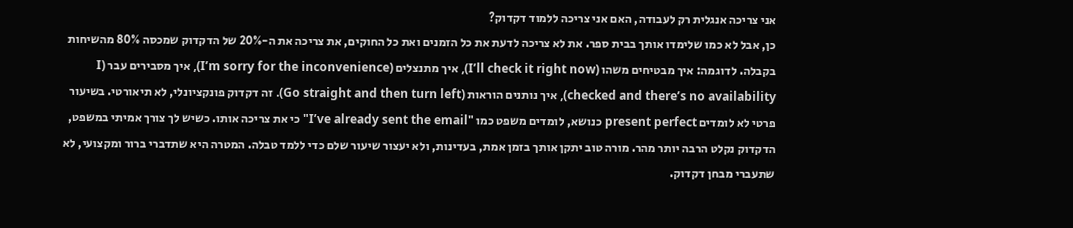אני צריכה אנגלית רק לעבודה, האם אני צריכה ללמוד דקדוק?
כן, אבל לא כמו שלימדו אותך בבית ספר. את לא צריכה לדעת את כל הזמנים ואת כל החוקים, את צריכה את ה-20% של הדקדוק שמכסה 80% מהשיחות בקבלה. לדוגמה: איך מבטיחים משהו (I’ll check it right now), איך מתנצלים (I’m sorry for the inconvenience), איך מסבירים עבר (I checked and there’s no availability), איך נותנים הוראות (Go straight and then turn left). זה דקדוק פונקציונלי, לא תיאורטי. בשיעור פרטי לא לומדים present perfect כנושא, לומדים משפט כמו "I’ve already sent the email" כי את צריכה אותו. כשיש לך צורך אמיתי במשפט, הדקדוק נקלט הרבה יותר מהר. מורה טוב יתקן אותך בזמן אמת, בעדינות, ולא יעצור שיעור שלם כדי ללמד טבלה. המטרה היא שתדברי ברור ומקצועי, לא שתעברי מבחן דקדוק.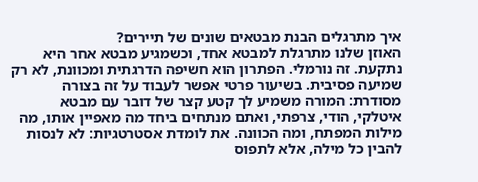איך מתרגלים הבנת מבטאים שונים של תיירים?
האוזן שלנו מתרגלת למבטא אחד, וכשמגיע מבטא אחר היא נתקעת. זה נורמלי. הפתרון הוא חשיפה הדרגתית ומכוונת, לא רק שמיעה פסיבית. בשיעור פרטי אפשר לעבוד על זה בצורה מסודרת: המורה משמיע לך קטע קצר של דובר עם מבטא איטלקי, הודי, צרפתי, ואתם מנתחים ביחד מה מאפיין אותו, מה מילות המפתח, ומה הכוונה. את לומדת אסטרטגיות: לא לנסות להבין כל מילה, אלא לתפוס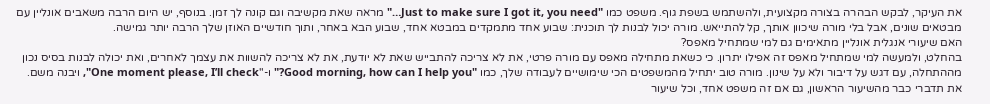את העיקר, לבקש הבהרה בצורה מקצועית, ולהשתמש בשפת גוף. משפט כמו "Just to make sure I got it, you need…" מראה שאת מקשיבה וגם קונה לך זמן. בנוסף, יש היום הרבה משאבים אונליין עם מבטאים שונים, אבל בלי מורה שיכוון אותך, קל להתייאש. מורה יכול לבנות לך תוכנית: שבוע אחד מתמקדים במבטא אחד, שבוע הבא באחר, ותוך חודשיים האוזן שלך הרבה יותר גמישה.
האם שיעורי אנגלית אונליין מתאימים גם למי שמתחיל מאפס?
בהחלט, ולמעשה למי שמתחיל מאפס זה אפילו יתרון. כי כשאת מתחילה מאפס עם מורה פרטי, את לא צריכה להתבייש שאת לא יודעת, את לא צריכה להשוות את עצמך לאחרים, ואת יכולה לבנות בסיס נכון מההתחלה, עם דגש על דיבור ולא על שינון. מורה טוב יתחיל מהמשפטים הכי שימושיים לעבודה שלך, כמו "Good morning, how can I help you?" ו-"One moment please, I’ll check", ויבנה משם. את תדברי כבר מהשיעור הראשון, גם אם זה משפט אחד, וכל שיעור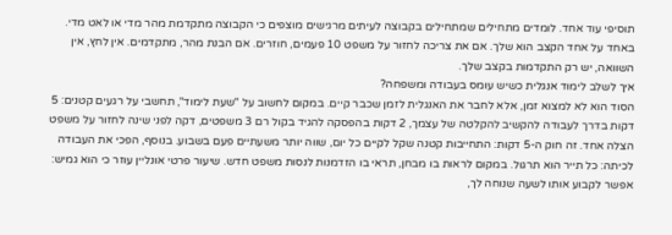תוסיפי עוד אחד. לומדים מתחילים שמתחילים בקבוצה לעיתים מרגישים מוצפים כי הקבוצה מתקדמת מהר מדי או לאט מדי. באחד על אחד הקצב הוא שלך. אם את צריכה לחזור על משפט 10 פעמים, חוזרים. אם הבנת מהר, מתקדמים. אין לחץ, אין השוואה, יש רק התקדמות בקצב שלך.
איך לשלב לימוד אנגלית כשיש עומס בעבודה ומשפחה?
הסוד הוא לא למצוא זמן, אלא לחבר את האנגלית לזמן שכבר קיים. במקום לחשוב על "שעת לימוד", תחשבי על רגעים קטנים: 5 דקות בדרך לעבודה להקשיב להקלטה של עצמך, 2 דקות בהפסקה להגיד בקול רם 3 משפטים, דקה לפני שינה לחזור על משפט הצלה אחד. זה חוק ה-5 דקות: התחייבות קטנה שקל לקיים כל יום, שווה יותר משעתיים פעם בשבוע. בנוסף, הפכי את העבודה לכיתה: כל תייר הוא תרגול. במקום לראות בו מבחן, תראי בו הזדמנות לנסות משפט חדש. שיעור פרטי אונליין עוזר כי הוא גמיש: אפשר לקבוע אותו לשעה שנוחה לך,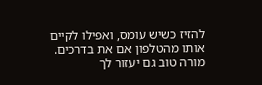להזיז כשיש עומס, ואפילו לקיים אותו מהטלפון אם את בדרכים. מורה טוב גם יעזור לך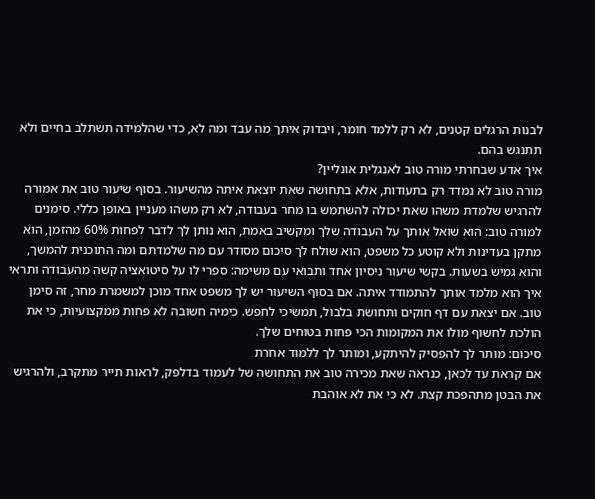לבנות הרגלים קטנים, לא רק ללמד חומר, ויבדוק איתך מה עבד ומה לא, כדי שהלמידה תשתלב בחיים ולא תתנגש בהם.
איך אדע שבחרתי מורה טוב לאנגלית אונליין?
מורה טוב לא נמדד רק בתעודות, אלא בתחושה שאת יוצאת איתה מהשיעור. בסוף שיעור טוב את אמורה להרגיש שלמדת משהו שאת יכולה להשתמש בו מחר בעבודה, לא רק משהו מעניין באופן כללי. סימנים למורה טוב: הוא שואל אותך על העבודה שלך ומקשיב באמת, הוא נותן לך לדבר לפחות 60% מהזמן, הוא מתקן בעדינות ולא קוטע כל משפט, הוא שולח לך סיכום מסודר עם מה שלמדתם ומה התוכנית להמשך, והוא גמיש בשעות. בקשי שיעור ניסיון אחד ותבואי עם משימה: ספרי לו על סיטואציה קשה מהעבודה ותראי איך הוא מלמד אותך להתמודד איתה. אם בסוף השיעור יש לך משפט אחד מוכן למשמרת מחר, זה סימן טוב. אם יצאת עם דף חוקים ותחושת בלבול, תמשיכי לחפש. כימיה חשובה לא פחות ממקצועיות, כי את הולכת לחשוף מולו את המקומות הכי פחות בטוחים שלך.
סיכום: מותר לך להפסיק להיתקע, ומותר לך ללמוד אחרת
אם קראת עד לכאן, כנראה שאת מכירה טוב את התחושה של לעמוד בדלפק, לראות תייר מתקרב, ולהרגיש את הבטן מתהפכת קצת. לא כי את לא אוהבת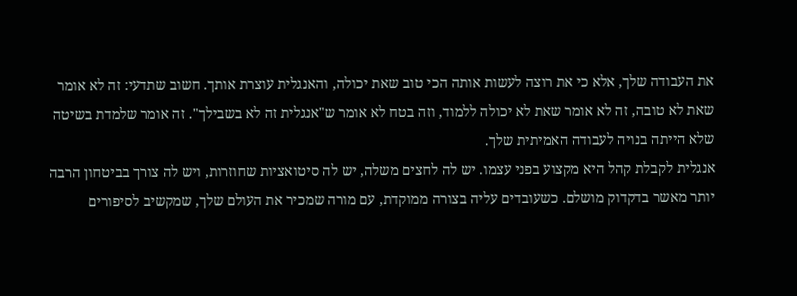את העבודה שלך, אלא כי את רוצה לעשות אותה הכי טוב שאת יכולה, והאנגלית עוצרת אותך. חשוב שתדעי: זה לא אומר שאת לא טובה, זה לא אומר שאת לא יכולה ללמוד, וזה בטח לא אומר ש"אנגלית זה לא בשבילך". זה אומר שלמדת בשיטה שלא הייתה בנויה לעבודה האמיתית שלך.
אנגלית לקבלת קהל היא מקצוע בפני עצמו. יש לה לחצים משלה, יש לה סיטואציות שחוזרות, ויש לה צורך בביטחון הרבה יותר מאשר בדקדוק מושלם. כשעובדים עליה בצורה ממוקדת, עם מורה שמכיר את העולם שלך, שמקשיב לסיפורים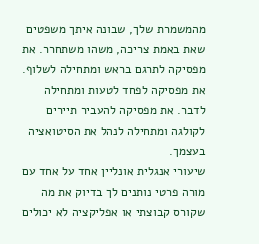מהמשמרת שלך, שבונה איתך משפטים שאת באמת צריכה, משהו משתחרר. את מפסיקה לתרגם בראש ומתחילה לשלוף. את מפסיקה לפחד לטעות ומתחילה לדבר. את מפסיקה להעביר תיירים לקולגה ומתחילה לנהל את הסיטואציה בעצמך.
שיעורי אנגלית אונליין אחד על אחד עם מורה פרטי נותנים לך בדיוק את מה שקורס קבוצתי או אפליקציה לא יכולים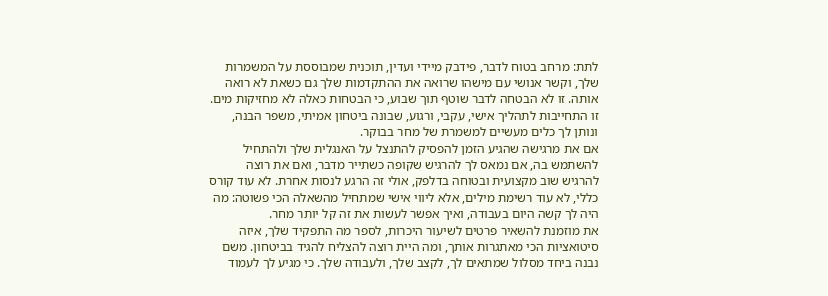לתת: מרחב בטוח לדבר, פידבק מיידי ועדין, תוכנית שמבוססת על המשמרות שלך, וקשר אנושי עם מישהו שרואה את ההתקדמות שלך גם כשאת לא רואה אותה. זו לא הבטחה לדבר שוטף תוך שבוע, כי הבטחות כאלה לא מחזיקות מים. זו התחייבות לתהליך אישי, עקבי, ורגוע, שבונה ביטחון אמיתי, משפר הבנה, ונותן לך כלים מעשיים למשמרת של מחר בבוקר.
אם את מרגישה שהגיע הזמן להפסיק להתנצל על האנגלית שלך ולהתחיל להשתמש בה, אם נמאס לך להרגיש שקופה כשתייר מדבר, ואם את רוצה להרגיש שוב מקצועית ובטוחה בדלפק, אולי זה הרגע לנסות אחרת. לא עוד קורס כללי, לא עוד רשימת מילים, אלא ליווי אישי שמתחיל מהשאלה הכי פשוטה: מה היה לך קשה היום בעבודה, ואיך אפשר לעשות את זה קל יותר מחר.
את מוזמנת להשאיר פרטים לשיעור היכרות, לספר מה התפקיד שלך, איזה סיטואציות הכי מאתגרות אותך, ומה היית רוצה להצליח להגיד בביטחון. משם נבנה ביחד מסלול שמתאים לך, לקצב שלך, ולעבודה שלך. כי מגיע לך לעמוד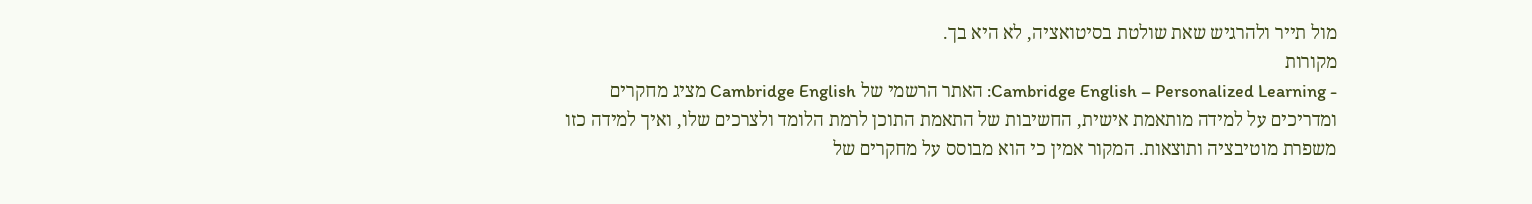מול תייר ולהרגיש שאת שולטת בסיטואציה, לא היא בך.
מקורות
- Cambridge English – Personalized Learning: האתר הרשמי של Cambridge English מציג מחקרים ומדריכים על למידה מותאמת אישית, החשיבות של התאמת התוכן לרמת הלומד ולצרכים שלו, ואיך למידה כזו משפרת מוטיבציה ותוצאות. המקור אמין כי הוא מבוסס על מחקרים של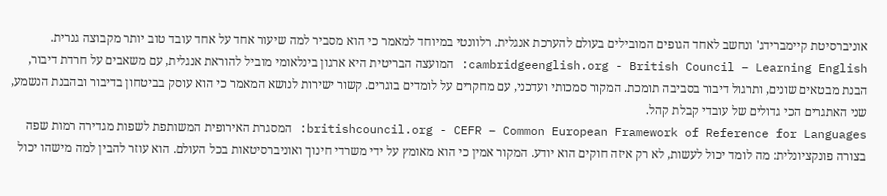אוניברסיטת קיימברידג' ונחשב לאחד הגופים המובילים בעולם להערכת אנגלית. רלוונטי במיוחד למאמר כי הוא מסביר למה שיעור אחד על אחד עובד טוב יותר מקבוצה גנרית.
cambridgeenglish.org - British Council – Learning English: המועצה הבריטית היא ארגון בינלאומי מוביל להוראת אנגלית, עם משאבים על חרדת דיבור, הבנת מבטאים שונים, ותרגול דיבור בסביבה תומכת. המקור סמכותי ועדכני, עם מחקרים על לומדים בוגרים. קשור ישירות לנושא המאמר כי הוא עוסק בביטחון בדיבור ובהבנת הנשמע, שני האתגרים הכי גדולים של עובדי קבלת קהל.
britishcouncil.org - CEFR – Common European Framework of Reference for Languages: המסגרת האירופית המשותפת לשפות מגדירה רמות שפה בצורה פונקציונלית: מה לומד יכול לעשות, לא רק איזה חוקים הוא יודע. המקור אמין כי הוא מאומץ על ידי משרדי חינוך ואוניברסיטאות בכל העולם. הוא עוזר להבין למה מישהו יכול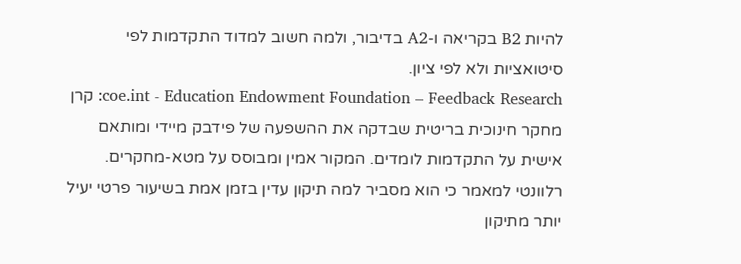להיות B2 בקריאה ו-A2 בדיבור, ולמה חשוב למדוד התקדמות לפי סיטואציות ולא לפי ציון.
coe.int - Education Endowment Foundation – Feedback Research: קרן מחקר חינוכית בריטית שבדקה את ההשפעה של פידבק מיידי ומותאם אישית על התקדמות לומדים. המקור אמין ומבוסס על מטא-מחקרים. רלוונטי למאמר כי הוא מסביר למה תיקון עדין בזמן אמת בשיעור פרטי יעיל יותר מתיקון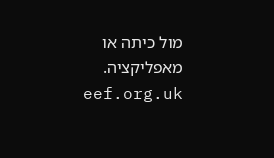מול כיתה או מאפליקציה.
eef.org.uk